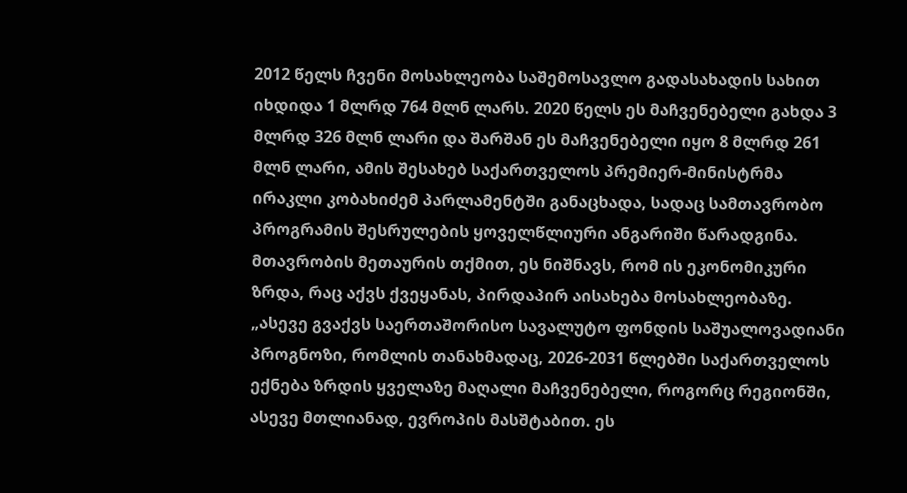2012 წელს ჩვენი მოსახლეობა საშემოსავლო გადასახადის სახით იხდიდა 1 მლრდ 764 მლნ ლარს. 2020 წელს ეს მაჩვენებელი გახდა 3 მლრდ 326 მლნ ლარი და შარშან ეს მაჩვენებელი იყო 8 მლრდ 261 მლნ ლარი, ამის შესახებ საქართველოს პრემიერ-მინისტრმა ირაკლი კობახიძემ პარლამენტში განაცხადა, სადაც სამთავრობო პროგრამის შესრულების ყოველწლიური ანგარიში წარადგინა.
მთავრობის მეთაურის თქმით, ეს ნიშნავს, რომ ის ეკონომიკური ზრდა, რაც აქვს ქვეყანას, პირდაპირ აისახება მოსახლეობაზე.
„ასევე გვაქვს საერთაშორისო სავალუტო ფონდის საშუალოვადიანი პროგნოზი, რომლის თანახმადაც, 2026-2031 წლებში საქართველოს ექნება ზრდის ყველაზე მაღალი მაჩვენებელი, როგორც რეგიონში, ასევე მთლიანად, ევროპის მასშტაბით. ეს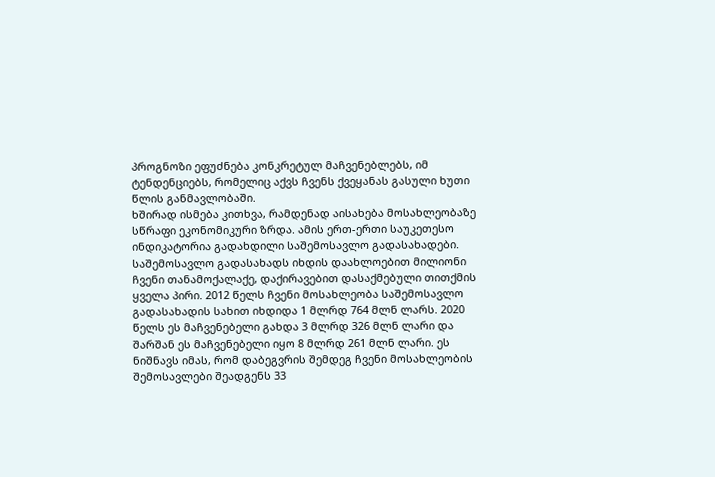პროგნოზი ეფუძნება კონკრეტულ მაჩვენებლებს, იმ ტენდენციებს, რომელიც აქვს ჩვენს ქვეყანას გასული ხუთი წლის განმავლობაში.
ხშირად ისმება კითხვა, რამდენად აისახება მოსახლეობაზე სწრაფი ეკონომიკური ზრდა. ამის ერთ-ერთი საუკეთესო ინდიკატორია გადახდილი საშემოსავლო გადასახადები. საშემოსავლო გადასახადს იხდის დაახლოებით მილიონი ჩვენი თანამოქალაქე, დაქირავებით დასაქმებული თითქმის ყველა პირი. 2012 წელს ჩვენი მოსახლეობა საშემოსავლო გადასახადის სახით იხდიდა 1 მლრდ 764 მლნ ლარს. 2020 წელს ეს მაჩვენებელი გახდა 3 მლრდ 326 მლნ ლარი და შარშან ეს მაჩვენებელი იყო 8 მლრდ 261 მლნ ლარი. ეს ნიშნავს იმას, რომ დაბეგვრის შემდეგ ჩვენი მოსახლეობის შემოსავლები შეადგენს 33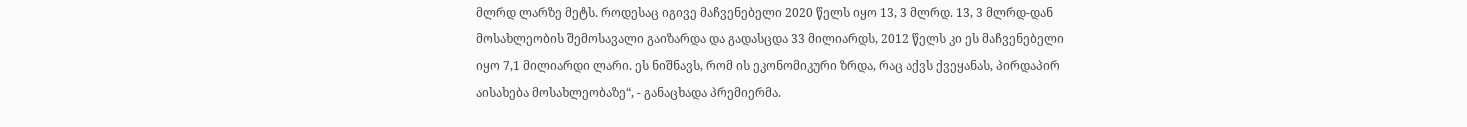მლრდ ლარზე მეტს. როდესაც იგივე მაჩვენებელი 2020 წელს იყო 13, 3 მლრდ. 13, 3 მლრდ-დან მოსახლეობის შემოსავალი გაიზარდა და გადასცდა 33 მილიარდს, 2012 წელს კი ეს მაჩვენებელი იყო 7,1 მილიარდი ლარი. ეს ნიშნავს, რომ ის ეკონომიკური ზრდა, რაც აქვს ქვეყანას, პირდაპირ აისახება მოსახლეობაზე“, - განაცხადა პრემიერმა.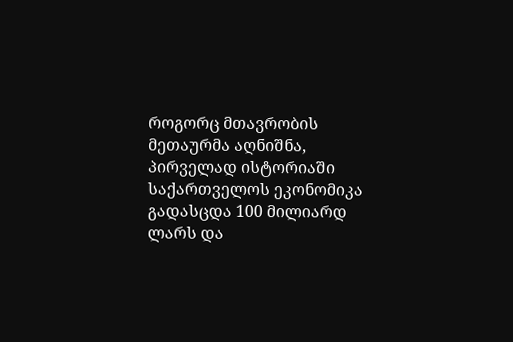როგორც მთავრობის მეთაურმა აღნიშნა, პირველად ისტორიაში საქართველოს ეკონომიკა გადასცდა 100 მილიარდ ლარს და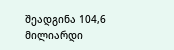შეადგინა 104,6 მილიარდი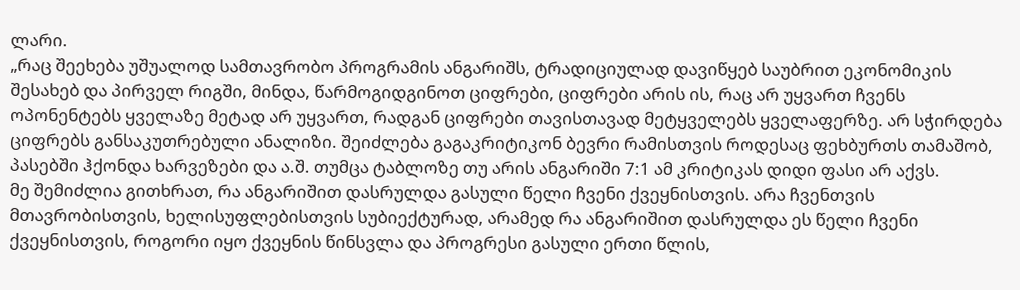ლარი.
„რაც შეეხება უშუალოდ სამთავრობო პროგრამის ანგარიშს, ტრადიციულად დავიწყებ საუბრით ეკონომიკის შესახებ და პირველ რიგში, მინდა, წარმოგიდგინოთ ციფრები, ციფრები არის ის, რაც არ უყვართ ჩვენს ოპონენტებს ყველაზე მეტად არ უყვართ, რადგან ციფრები თავისთავად მეტყველებს ყველაფერზე. არ სჭირდება ციფრებს განსაკუთრებული ანალიზი. შეიძლება გაგაკრიტიკონ ბევრი რამისთვის როდესაც ფეხბურთს თამაშობ, პასებში ჰქონდა ხარვეზები და ა.შ. თუმცა ტაბლოზე თუ არის ანგარიში 7:1 ამ კრიტიკას დიდი ფასი არ აქვს.
მე შემიძლია გითხრათ, რა ანგარიშით დასრულდა გასული წელი ჩვენი ქვეყნისთვის. არა ჩვენთვის მთავრობისთვის, ხელისუფლებისთვის სუბიექტურად, არამედ რა ანგარიშით დასრულდა ეს წელი ჩვენი ქვეყნისთვის, როგორი იყო ქვეყნის წინსვლა და პროგრესი გასული ერთი წლის,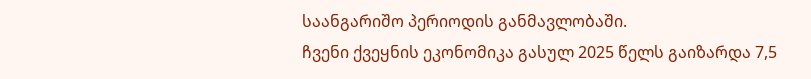საანგარიშო პერიოდის განმავლობაში.
ჩვენი ქვეყნის ეკონომიკა გასულ 2025 წელს გაიზარდა 7,5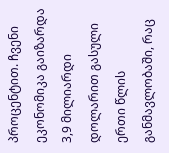პროცენტით. ჩვენი ეკონომიკა გაიზარდა 3,9 მილიარდი დოლარით გასული ერთი წლის განმავლობაში, რაც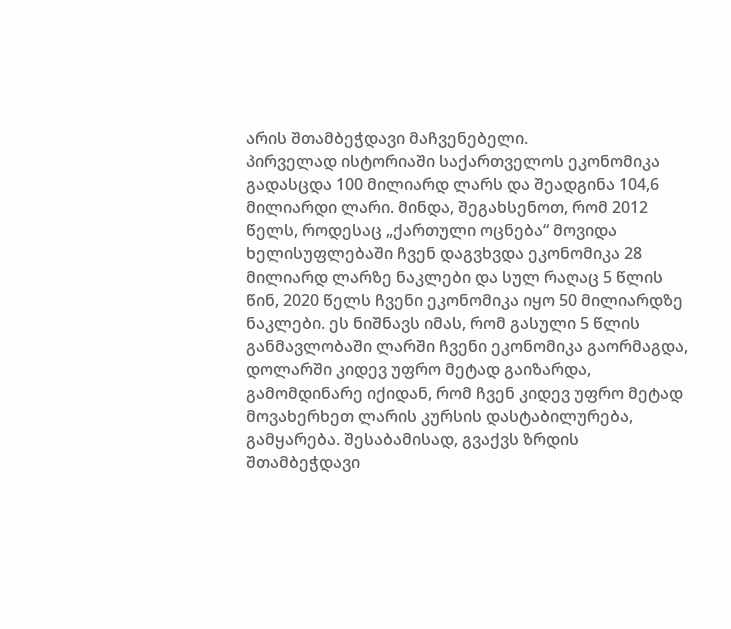არის შთამბეჭდავი მაჩვენებელი.
პირველად ისტორიაში საქართველოს ეკონომიკა გადასცდა 100 მილიარდ ლარს და შეადგინა 104,6 მილიარდი ლარი. მინდა, შეგახსენოთ, რომ 2012 წელს, როდესაც „ქართული ოცნება“ მოვიდა ხელისუფლებაში ჩვენ დაგვხვდა ეკონომიკა 28 მილიარდ ლარზე ნაკლები და სულ რაღაც 5 წლის წინ, 2020 წელს ჩვენი ეკონომიკა იყო 50 მილიარდზე ნაკლები. ეს ნიშნავს იმას, რომ გასული 5 წლის განმავლობაში ლარში ჩვენი ეკონომიკა გაორმაგდა, დოლარში კიდევ უფრო მეტად გაიზარდა, გამომდინარე იქიდან, რომ ჩვენ კიდევ უფრო მეტად მოვახერხეთ ლარის კურსის დასტაბილურება, გამყარება. შესაბამისად, გვაქვს ზრდის შთამბეჭდავი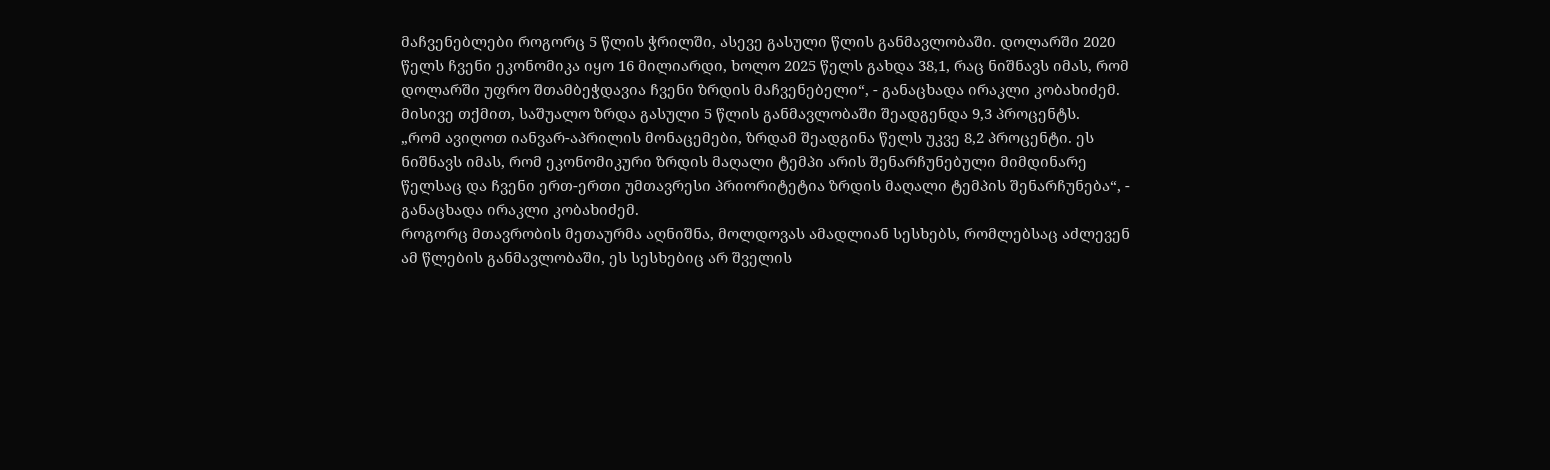მაჩვენებლები როგორც 5 წლის ჭრილში, ასევე გასული წლის განმავლობაში. დოლარში 2020 წელს ჩვენი ეკონომიკა იყო 16 მილიარდი, ხოლო 2025 წელს გახდა 38,1, რაც ნიშნავს იმას, რომ დოლარში უფრო შთამბეჭდავია ჩვენი ზრდის მაჩვენებელი“, - განაცხადა ირაკლი კობახიძემ.
მისივე თქმით, საშუალო ზრდა გასული 5 წლის განმავლობაში შეადგენდა 9,3 პროცენტს.
„რომ ავიღოთ იანვარ-აპრილის მონაცემები, ზრდამ შეადგინა წელს უკვე 8,2 პროცენტი. ეს ნიშნავს იმას, რომ ეკონომიკური ზრდის მაღალი ტემპი არის შენარჩუნებული მიმდინარე წელსაც და ჩვენი ერთ-ერთი უმთავრესი პრიორიტეტია ზრდის მაღალი ტემპის შენარჩუნება“, - განაცხადა ირაკლი კობახიძემ.
როგორც მთავრობის მეთაურმა აღნიშნა, მოლდოვას ამადლიან სესხებს, რომლებსაც აძლევენ ამ წლების განმავლობაში, ეს სესხებიც არ შველის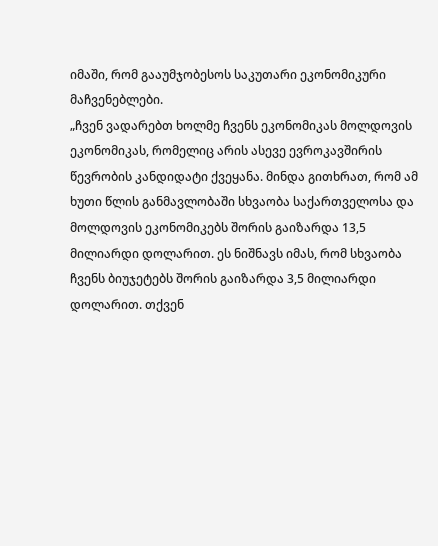იმაში, რომ გააუმჯობესოს საკუთარი ეკონომიკური მაჩვენებლები.
„ჩვენ ვადარებთ ხოლმე ჩვენს ეკონომიკას მოლდოვის ეკონომიკას, რომელიც არის ასევე ევროკავშირის წევრობის კანდიდატი ქვეყანა. მინდა გითხრათ, რომ ამ ხუთი წლის განმავლობაში სხვაობა საქართველოსა და მოლდოვის ეკონომიკებს შორის გაიზარდა 13,5 მილიარდი დოლარით. ეს ნიშნავს იმას, რომ სხვაობა ჩვენს ბიუჯეტებს შორის გაიზარდა 3,5 მილიარდი დოლარით. თქვენ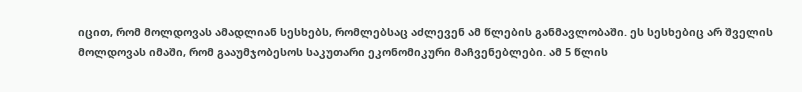იცით, რომ მოლდოვას ამადლიან სესხებს, რომლებსაც აძლევენ ამ წლების განმავლობაში. ეს სესხებიც არ შველის მოლდოვას იმაში, რომ გააუმჯობესოს საკუთარი ეკონომიკური მაჩვენებლები. ამ 5 წლის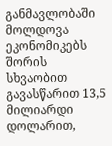განმავლობაში მოლდოვა ეკონომიკებს შორის სხვაობით გავასწარით 13,5 მილიარდი დოლარით,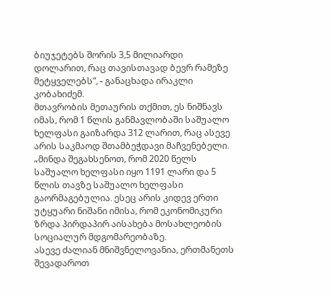ბიუჯეტებს შორის 3,5 მილიარდი დოლარით, რაც თავისთავად ბევრ რამეზე მეტყველებს“, - განაცხადა ირაკლი კობახიძემ.
მთავრობის მეთაურის თქმით, ეს ნიშნავს იმას, რომ 1 წლის განმავლობაში საშუალო ხელფასი გაიზარდა 312 ლარით, რაც ასევე არის საკმაოდ შთამბეჭდავი მაჩვენებელი.
„მინდა შეგახსენოთ, რომ 2020 წელს საშუალო ხელფასი იყო 1191 ლარი და 5 წლის თავზე საშუალო ხელფასი გაორმაგებულია. ესეც არის კიდევ ერთი უტყუარი ნიშანი იმისა, რომ ეკონომიკური ზრდა პირდაპირ აისახება მოსახლეობის სოციალურ მდგომარეობაზე.
ასევე ძალიან მნიშვნელოვანია, ერთმანეთს შევადაროთ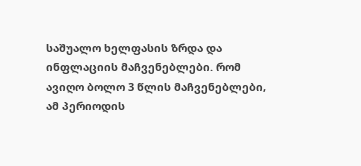საშუალო ხელფასის ზრდა და ინფლაციის მაჩვენებლები. რომ ავიღო ბოლო 3 წლის მაჩვენებლები, ამ პერიოდის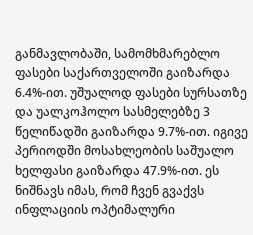განმავლობაში, სამომხმარებლო ფასები საქართველოში გაიზარდა 6.4%-ით. უშუალოდ ფასები სურსათზე და უალკოჰოლო სასმელებზე 3 წელიწადში გაიზარდა 9.7%-ით. იგივე პერიოდში მოსახლეობის საშუალო ხელფასი გაიზარდა 47.9%-ით. ეს ნიშნავს იმას, რომ ჩვენ გვაქვს ინფლაციის ოპტიმალური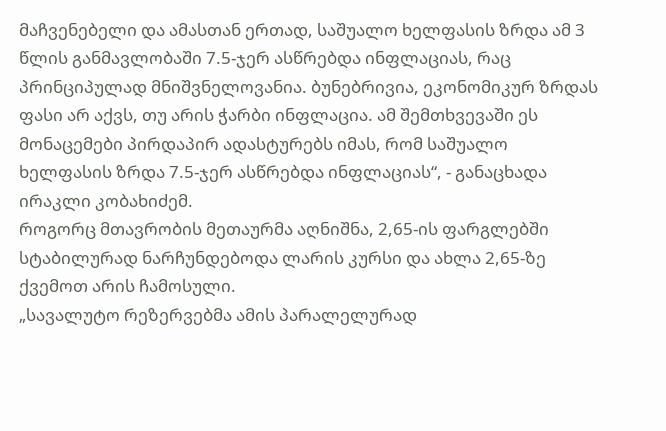მაჩვენებელი და ამასთან ერთად, საშუალო ხელფასის ზრდა ამ 3 წლის განმავლობაში 7.5-ჯერ ასწრებდა ინფლაციას, რაც პრინციპულად მნიშვნელოვანია. ბუნებრივია, ეკონომიკურ ზრდას ფასი არ აქვს, თუ არის ჭარბი ინფლაცია. ამ შემთხვევაში ეს მონაცემები პირდაპირ ადასტურებს იმას, რომ საშუალო ხელფასის ზრდა 7.5-ჯერ ასწრებდა ინფლაციას“, - განაცხადა ირაკლი კობახიძემ.
როგორც მთავრობის მეთაურმა აღნიშნა, 2,65-ის ფარგლებში სტაბილურად ნარჩუნდებოდა ლარის კურსი და ახლა 2,65-ზე ქვემოთ არის ჩამოსული.
„სავალუტო რეზერვებმა ამის პარალელურად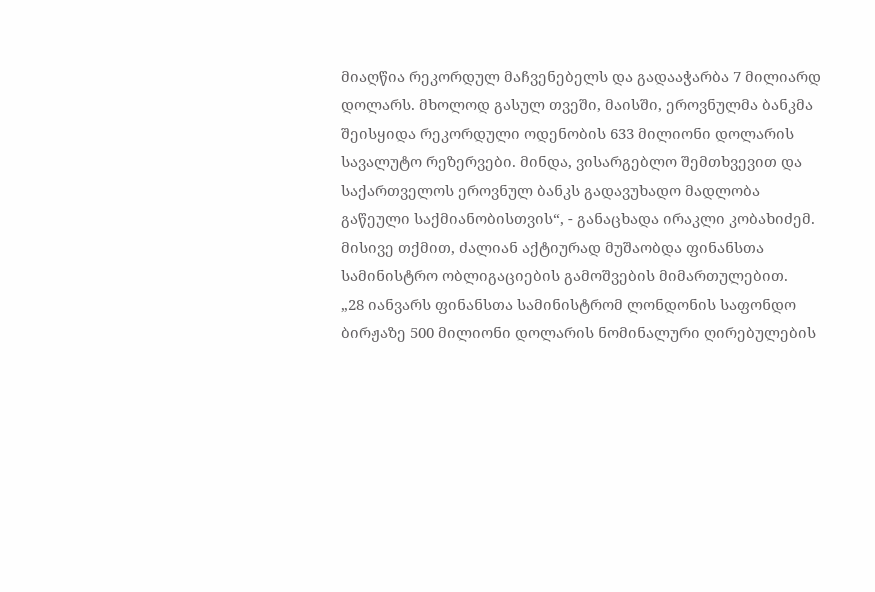მიაღწია რეკორდულ მაჩვენებელს და გადააჭარბა 7 მილიარდ დოლარს. მხოლოდ გასულ თვეში, მაისში, ეროვნულმა ბანკმა შეისყიდა რეკორდული ოდენობის 633 მილიონი დოლარის სავალუტო რეზერვები. მინდა, ვისარგებლო შემთხვევით და საქართველოს ეროვნულ ბანკს გადავუხადო მადლობა გაწეული საქმიანობისთვის“, - განაცხადა ირაკლი კობახიძემ.
მისივე თქმით, ძალიან აქტიურად მუშაობდა ფინანსთა სამინისტრო ობლიგაციების გამოშვების მიმართულებით.
„28 იანვარს ფინანსთა სამინისტრომ ლონდონის საფონდო ბირჟაზე 500 მილიონი დოლარის ნომინალური ღირებულების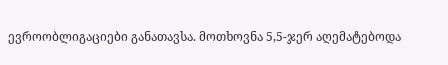ევროობლიგაციები განათავსა. მოთხოვნა 5,5-ჯერ აღემატებოდა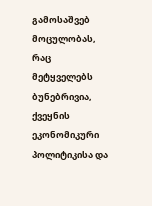გამოსაშვებ მოცულობას, რაც მეტყველებს ბუნებრივია, ქვეყნის ეკონომიკური პოლიტიკისა და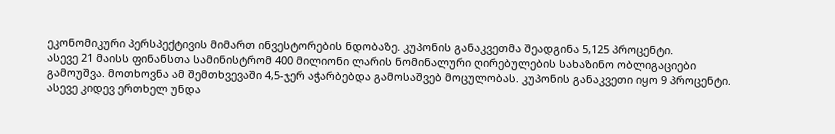ეკონომიკური პერსპექტივის მიმართ ინვესტორების ნდობაზე. კუპონის განაკვეთმა შეადგინა 5,125 პროცენტი.
ასევე 21 მაისს ფინანსთა სამინისტრომ 400 მილიონი ლარის ნომინალური ღირებულების სახაზინო ობლიგაციები გამოუშვა. მოთხოვნა ამ შემთხვევაში 4,5-ჯერ აჭარბებდა გამოსაშვებ მოცულობას. კუპონის განაკვეთი იყო 9 პროცენტი. ასევე კიდევ ერთხელ უნდა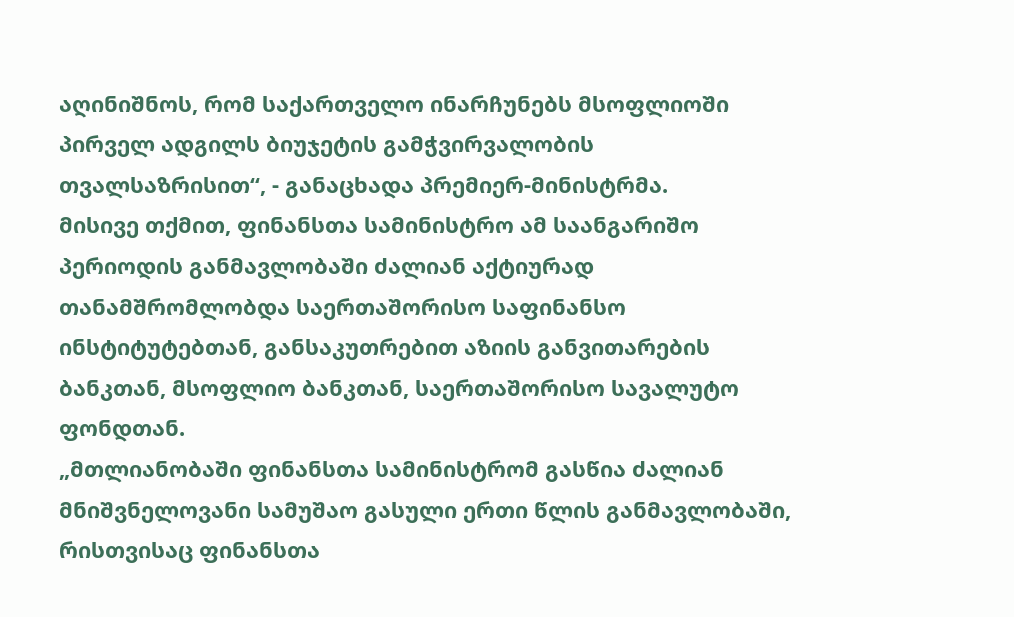აღინიშნოს, რომ საქართველო ინარჩუნებს მსოფლიოში პირველ ადგილს ბიუჯეტის გამჭვირვალობის თვალსაზრისით“, - განაცხადა პრემიერ-მინისტრმა.
მისივე თქმით, ფინანსთა სამინისტრო ამ საანგარიშო პერიოდის განმავლობაში ძალიან აქტიურად თანამშრომლობდა საერთაშორისო საფინანსო ინსტიტუტებთან, განსაკუთრებით აზიის განვითარების ბანკთან, მსოფლიო ბანკთან, საერთაშორისო სავალუტო ფონდთან.
„მთლიანობაში ფინანსთა სამინისტრომ გასწია ძალიან მნიშვნელოვანი სამუშაო გასული ერთი წლის განმავლობაში, რისთვისაც ფინანსთა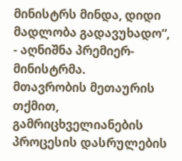მინისტრს მინდა, დიდი მადლობა გადავუხადო“, - აღნიშნა პრემიერ-მინისტრმა.
მთავრობის მეთაურის თქმით, გამრიცხველიანების პროცესის დასრულების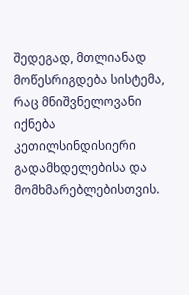შედეგად, მთლიანად მოწესრიგდება სისტემა, რაც მნიშვნელოვანი იქნება კეთილსინდისიერი გადამხდელებისა და მომხმარებლებისთვის.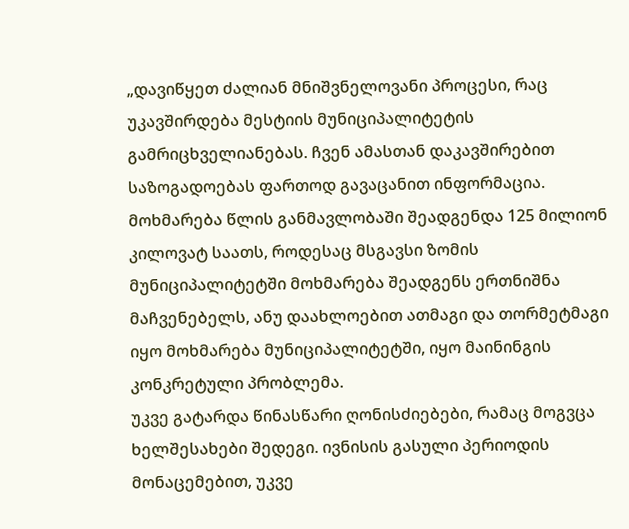„დავიწყეთ ძალიან მნიშვნელოვანი პროცესი, რაც უკავშირდება მესტიის მუნიციპალიტეტის გამრიცხველიანებას. ჩვენ ამასთან დაკავშირებით საზოგადოებას ფართოდ გავაცანით ინფორმაცია. მოხმარება წლის განმავლობაში შეადგენდა 125 მილიონ კილოვატ საათს, როდესაც მსგავსი ზომის მუნიციპალიტეტში მოხმარება შეადგენს ერთნიშნა მაჩვენებელს, ანუ დაახლოებით ათმაგი და თორმეტმაგი იყო მოხმარება მუნიციპალიტეტში, იყო მაინინგის კონკრეტული პრობლემა.
უკვე გატარდა წინასწარი ღონისძიებები, რამაც მოგვცა ხელშესახები შედეგი. ივნისის გასული პერიოდის მონაცემებით, უკვე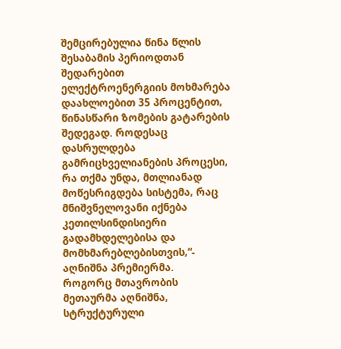შემცირებულია წინა წლის შესაბამის პერიოდთან შედარებით ელექტროენერგიის მოხმარება დაახლოებით 35 პროცენტით, წინასწარი ზომების გატარების შედეგად. როდესაც დასრულდება გამრიცხველიანების პროცესი, რა თქმა უნდა, მთლიანად მოწესრიგდება სისტემა, რაც მნიშვნელოვანი იქნება კეთილსინდისიერი გადამხდელებისა და მომხმარებლებისთვის,“- აღნიშნა პრემიერმა.
როგორც მთავრობის მეთაურმა აღნიშნა, სტრუქტურული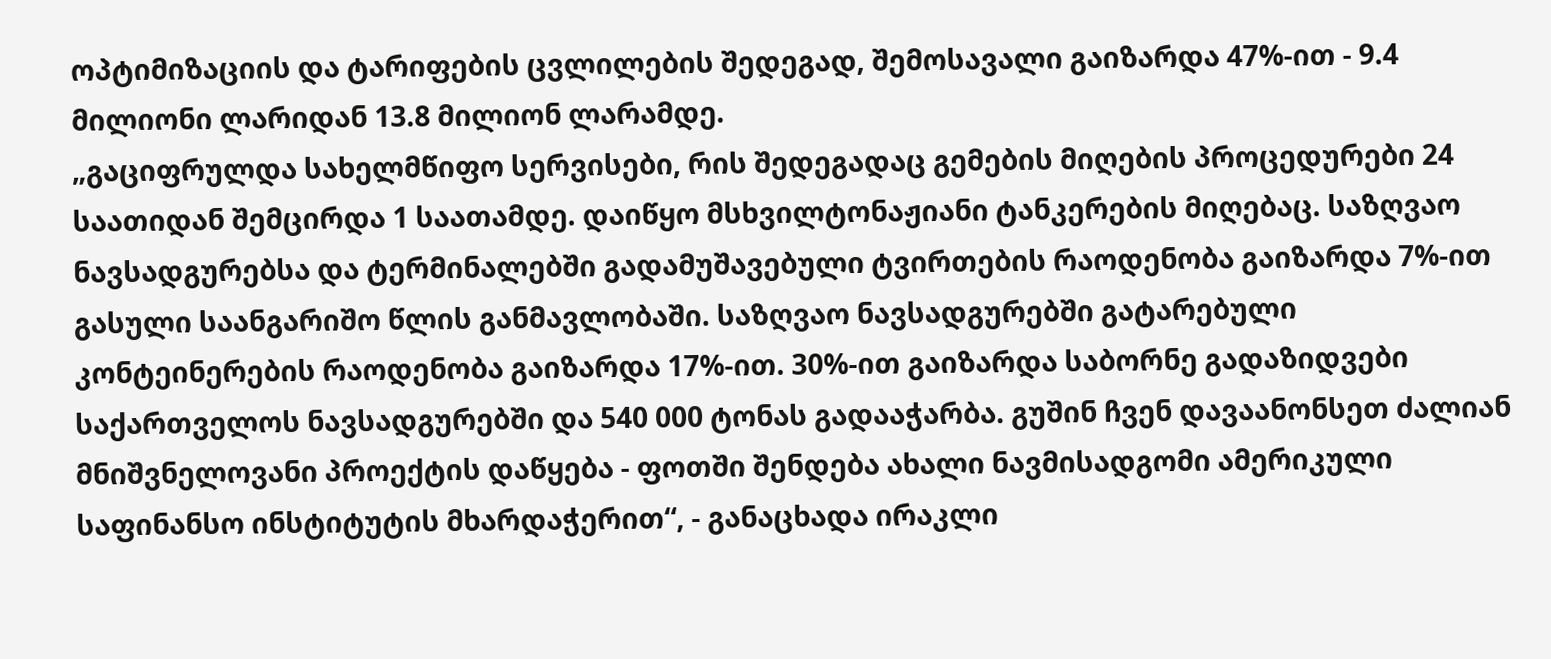ოპტიმიზაციის და ტარიფების ცვლილების შედეგად, შემოსავალი გაიზარდა 47%-ით - 9.4 მილიონი ლარიდან 13.8 მილიონ ლარამდე.
„გაციფრულდა სახელმწიფო სერვისები, რის შედეგადაც გემების მიღების პროცედურები 24 საათიდან შემცირდა 1 საათამდე. დაიწყო მსხვილტონაჟიანი ტანკერების მიღებაც. საზღვაო ნავსადგურებსა და ტერმინალებში გადამუშავებული ტვირთების რაოდენობა გაიზარდა 7%-ით გასული საანგარიშო წლის განმავლობაში. საზღვაო ნავსადგურებში გატარებული კონტეინერების რაოდენობა გაიზარდა 17%-ით. 30%-ით გაიზარდა საბორნე გადაზიდვები საქართველოს ნავსადგურებში და 540 000 ტონას გადააჭარბა. გუშინ ჩვენ დავაანონსეთ ძალიან მნიშვნელოვანი პროექტის დაწყება - ფოთში შენდება ახალი ნავმისადგომი ამერიკული საფინანსო ინსტიტუტის მხარდაჭერით“, - განაცხადა ირაკლი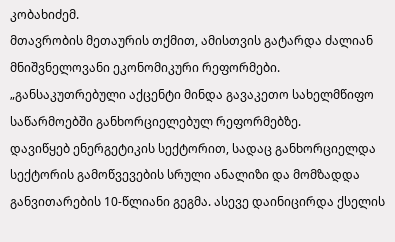კობახიძემ.
მთავრობის მეთაურის თქმით, ამისთვის გატარდა ძალიან მნიშვნელოვანი ეკონომიკური რეფორმები.
„განსაკუთრებული აქცენტი მინდა გავაკეთო სახელმწიფო საწარმოებში განხორციელებულ რეფორმებზე.
დავიწყებ ენერგეტიკის სექტორით, სადაც განხორციელდა სექტორის გამოწვევების სრული ანალიზი და მომზადდა განვითარების 10-წლიანი გეგმა. ასევე დაინიცირდა ქსელის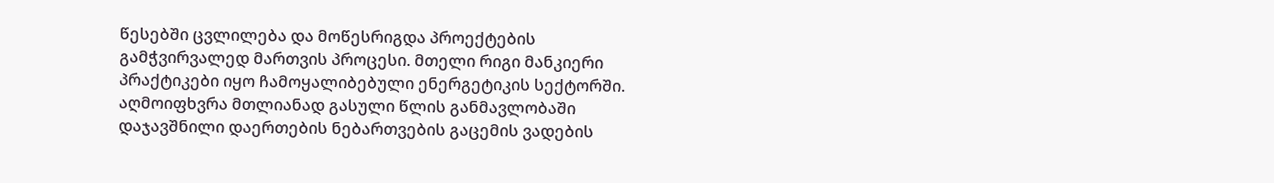წესებში ცვლილება და მოწესრიგდა პროექტების გამჭვირვალედ მართვის პროცესი. მთელი რიგი მანკიერი პრაქტიკები იყო ჩამოყალიბებული ენერგეტიკის სექტორში. აღმოიფხვრა მთლიანად გასული წლის განმავლობაში დაჯავშნილი დაერთების ნებართვების გაცემის ვადების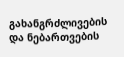გახანგრძლივების და ნებართვების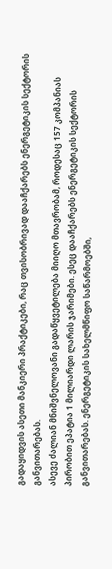გადაყიდვის ასეთი მანკიერი პრაქტიკები, რაც თვისობრივად დააჩქარებს ენერგეტიკის სექტორის განვითარებას.
ასევე ძალიან მნიშვნელოვანი გადაწყვეტილება მიიღო მთავრობამ, როდესაც 157 კომპანიას პირობით ეპატია 1 მილიარდი ლარის ჯარიმები. ესეც დააჩქარებს ენერგეტიკის სექტორის განვითარებას. ენერგეტიკის სახელმწიფო საწარმოებში,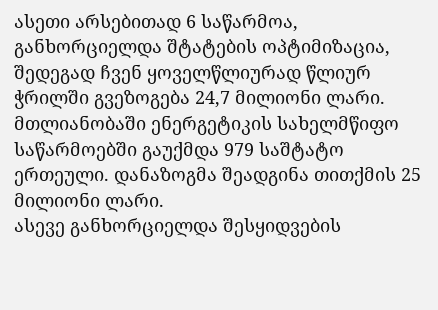ასეთი არსებითად 6 საწარმოა, განხორციელდა შტატების ოპტიმიზაცია, შედეგად ჩვენ ყოველწლიურად წლიურ ჭრილში გვეზოგება 24,7 მილიონი ლარი. მთლიანობაში ენერგეტიკის სახელმწიფო საწარმოებში გაუქმდა 979 საშტატო ერთეული. დანაზოგმა შეადგინა თითქმის 25 მილიონი ლარი.
ასევე განხორციელდა შესყიდვების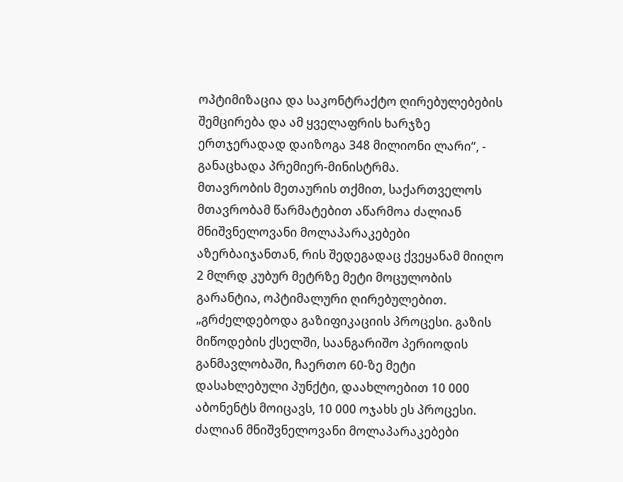ოპტიმიზაცია და საკონტრაქტო ღირებულებების შემცირება და ამ ყველაფრის ხარჯზე ერთჯერადად დაიზოგა 348 მილიონი ლარი“, - განაცხადა პრემიერ-მინისტრმა.
მთავრობის მეთაურის თქმით, საქართველოს მთავრობამ წარმატებით აწარმოა ძალიან მნიშვნელოვანი მოლაპარაკებები აზერბაიჯანთან, რის შედეგადაც ქვეყანამ მიიღო 2 მლრდ კუბურ მეტრზე მეტი მოცულობის გარანტია, ოპტიმალური ღირებულებით.
„გრძელდებოდა გაზიფიკაციის პროცესი. გაზის მიწოდების ქსელში, საანგარიშო პერიოდის განმავლობაში, ჩაერთო 60-ზე მეტი დასახლებული პუნქტი, დაახლოებით 10 000 აბონენტს მოიცავს, 10 000 ოჯახს ეს პროცესი. ძალიან მნიშვნელოვანი მოლაპარაკებები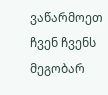ვაწარმოეთ ჩვენ ჩვენს მეგობარ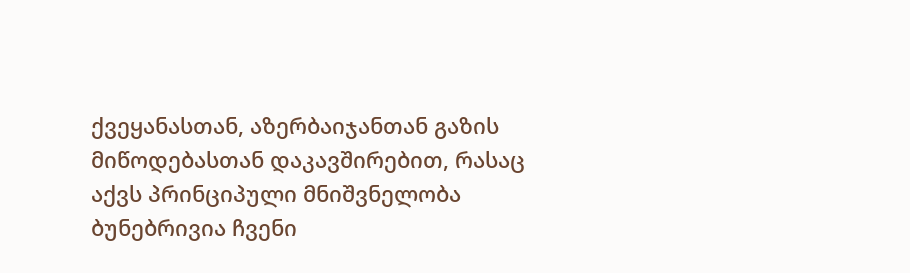ქვეყანასთან, აზერბაიჯანთან გაზის მიწოდებასთან დაკავშირებით, რასაც აქვს პრინციპული მნიშვნელობა ბუნებრივია ჩვენი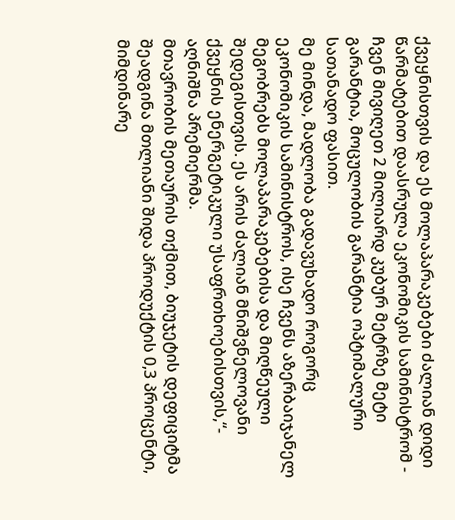ქვეყნისთვის და ეს მოლაპარაკებები ძალიან დიდი წარმატებით დაასრულა ეკონომიკის სამინისტრომ - ჩვენ მივიღეთ 2 მილიარდ კუბურ მეტრზე მეტი გარანტია, მოცულობის გარანტია ოპტიმალური სათანადო ფასით.
მე მინდა, მადლობა გადავუხადო როგორც ეკონომიკის სამინისტროს, ისე ჩვენს აზერბაიჯანელ მეგობრებს მოლაპარაკებებისა და მიღწეული შედეგისთვის. ეს არის ძალიან მნიშვნელოვანი ქვეყნის ენერგეტიკული უსაფრთხოებისთვის,“- აღნიშნა პრემიერმა.
მთავრობის მეთაურის თქმით, ბიუჯეტის დეფიციტმა შეადგინა მთლიანი შიდა პროდუქტის 0,3 პროცენტი, მიმდინარე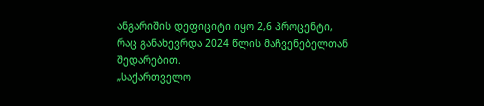ანგარიშის დეფიციტი იყო 2,6 პროცენტი, რაც განახევრდა 2024 წლის მაჩვენებელთან შედარებით.
„საქართველო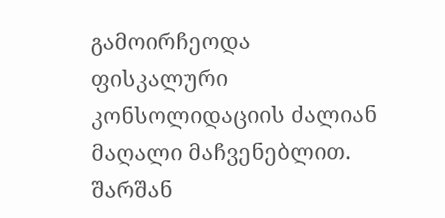გამოირჩეოდა ფისკალური კონსოლიდაციის ძალიან მაღალი მაჩვენებლით. შარშან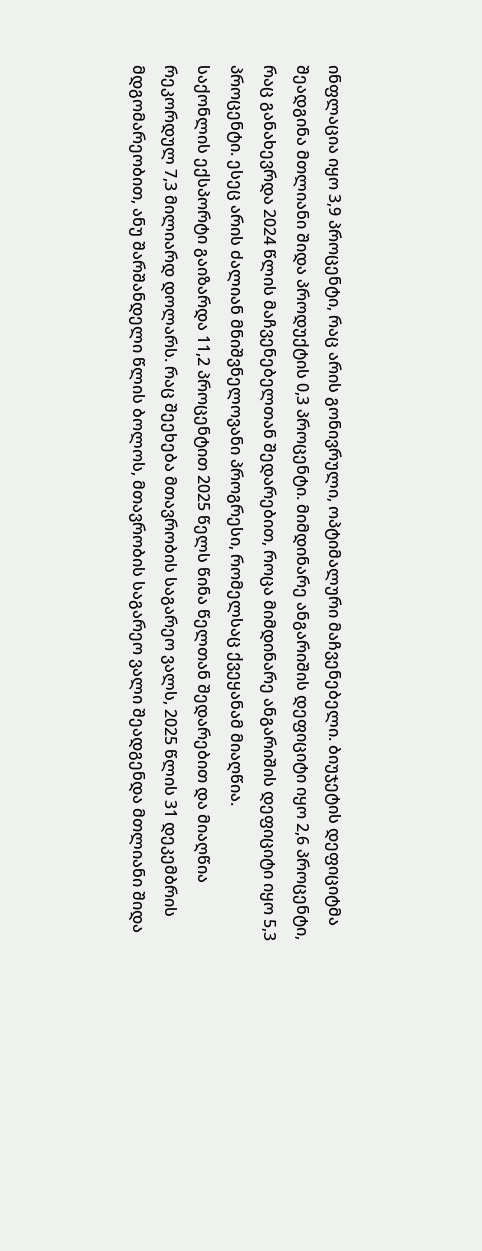ინფლაცია იყო 3,9 პროცენტი, რაც არის გონივრული, ოპტიმალური მაჩვენებელი. ბიუჯეტის დეფიციტმა შეადგინა მთლიანი შიდა პროდუქტის 0,3 პროცენტი. მიმდინარე ანგარიშის დეფიციტი იყო 2,6 პროცენტი, რაც განახევრდა 2024 წლის მაჩვენებელთან შედარებით, როცა მიმდინარე ანგარიშის დეფიციტი იყო 5,3 პროცენტი. ესეც არის ძალიან მნიშვნელოვანი პროგრესი, რომელსაც ქვეყანამ მიაღწია.
საქონლის ექსპორტი გაიზარდა 11,2 პროცენტით 2025 წელს წინა წელთან შედარებით და მიაღწია რეკორდულ 7,3 მილიარდ დოლარს. რაც შეეხება მთავრობის საგარეო ვალს, 2025 წლის 31 დეკემბრის მდგომარეობით, ანუ შარშანდელი წლის ბოლოს, მთავრობის საგარეო ვალი შეადგენდა მთლიანი შიდა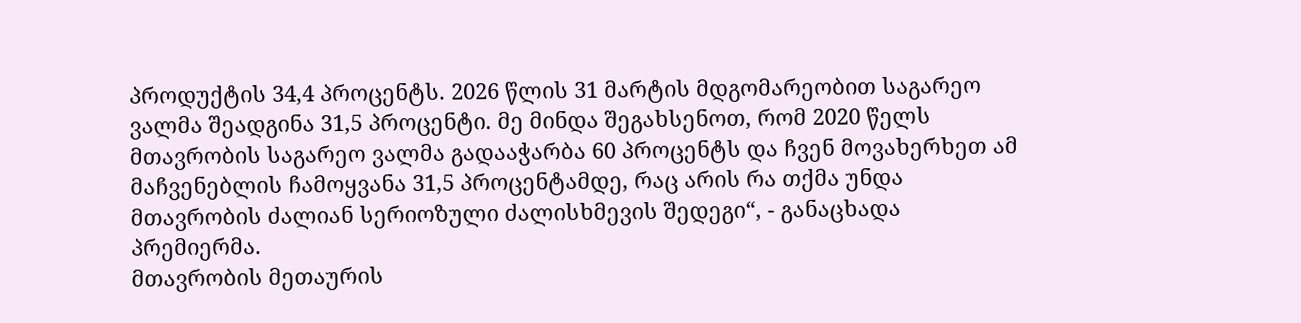პროდუქტის 34,4 პროცენტს. 2026 წლის 31 მარტის მდგომარეობით საგარეო ვალმა შეადგინა 31,5 პროცენტი. მე მინდა შეგახსენოთ, რომ 2020 წელს მთავრობის საგარეო ვალმა გადააჭარბა 60 პროცენტს და ჩვენ მოვახერხეთ ამ მაჩვენებლის ჩამოყვანა 31,5 პროცენტამდე, რაც არის რა თქმა უნდა მთავრობის ძალიან სერიოზული ძალისხმევის შედეგი“, - განაცხადა პრემიერმა.
მთავრობის მეთაურის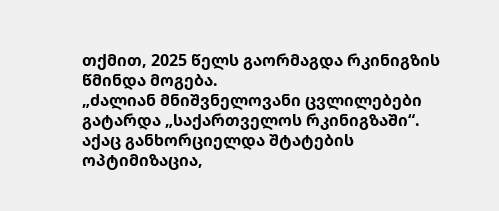თქმით, 2025 წელს გაორმაგდა რკინიგზის წმინდა მოგება.
„ძალიან მნიშვნელოვანი ცვლილებები გატარდა „საქართველოს რკინიგზაში“. აქაც განხორციელდა შტატების ოპტიმიზაცია,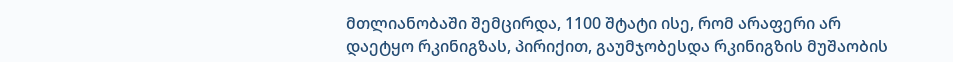მთლიანობაში შემცირდა, 1100 შტატი ისე, რომ არაფერი არ დაეტყო რკინიგზას, პირიქით, გაუმჯობესდა რკინიგზის მუშაობის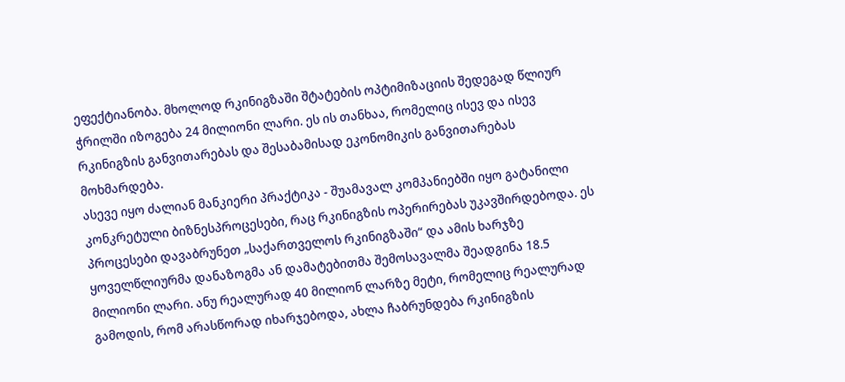ეფექტიანობა. მხოლოდ რკინიგზაში შტატების ოპტიმიზაციის შედეგად წლიურ ჭრილში იზოგება 24 მილიონი ლარი. ეს ის თანხაა, რომელიც ისევ და ისევ რკინიგზის განვითარებას და შესაბამისად ეკონომიკის განვითარებას მოხმარდება.
ასევე იყო ძალიან მანკიერი პრაქტიკა - შუამავალ კომპანიებში იყო გატანილი კონკრეტული ბიზნესპროცესები, რაც რკინიგზის ოპერირებას უკავშირდებოდა. ეს პროცესები დავაბრუნეთ „საქართველოს რკინიგზაში“ და ამის ხარჯზე ყოველწლიურმა დანაზოგმა ან დამატებითმა შემოსავალმა შეადგინა 18.5 მილიონი ლარი. ანუ რეალურად 40 მილიონ ლარზე მეტი, რომელიც რეალურად გამოდის, რომ არასწორად იხარჯებოდა, ახლა ჩაბრუნდება რკინიგზის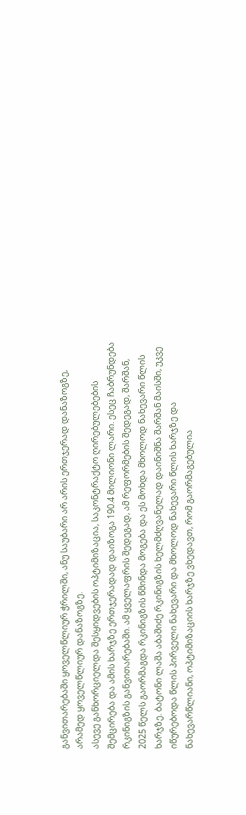განვითარებაში ყოველწლიურ ჭრილში, ანუ საუბარი არ არის ერთჯერად დანაზოგზე, არამედ ყოველწლიურ დანაზოგზე.
ასევე განხორციელდა შესყიდვების ოპტიმიზაცია, საკონტრაქტო ღირებულებების შემცირება და ამის ხარჯზე ერთჯერადად დაიზოგა 190.4 მილიონი ლარი. ესეც ჩაბრუნდება რკინიგზის განვითარებაში. ამ ყველაფრის შედეგად, ამ რეფორმების შედეგად, შარშან, 2025 წელს გაორმაგდა რკინიგზის წმინდა მოგება და ეს მოხდა მხოლოდ ნახევარი წლის ხარჯზე. ბატონი ლაშა აბაშიძე რკინიგზის ხელმძღვანელად დაინიშნა შარშან მაისში, უკვე იწურებოდა წლის პირველი ნახევარი და მხოლოდ ნახევარი წლის ხარჯზე და ნახევარწლიანი, ოპტიმიზაციის ხარჯზე ვხედავთ, რომ გაორმაგებულია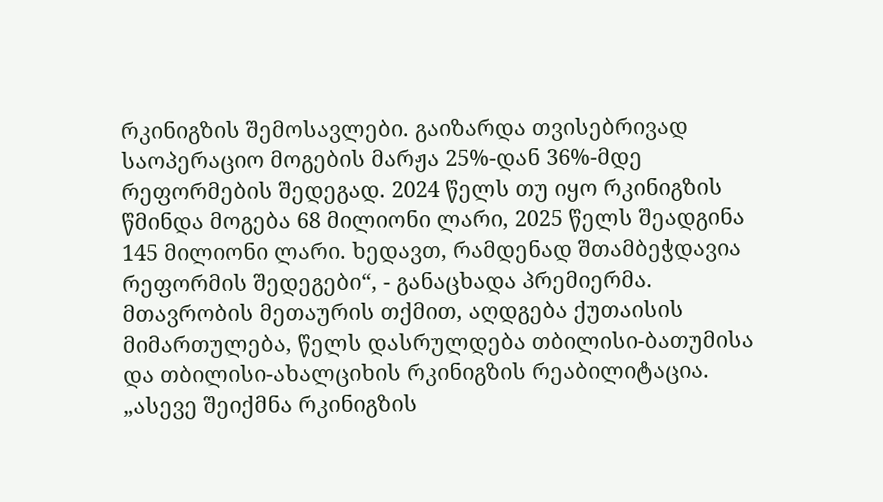რკინიგზის შემოსავლები. გაიზარდა თვისებრივად საოპერაციო მოგების მარჟა 25%-დან 36%-მდე რეფორმების შედეგად. 2024 წელს თუ იყო რკინიგზის წმინდა მოგება 68 მილიონი ლარი, 2025 წელს შეადგინა 145 მილიონი ლარი. ხედავთ, რამდენად შთამბეჭდავია რეფორმის შედეგები“, - განაცხადა პრემიერმა.
მთავრობის მეთაურის თქმით, აღდგება ქუთაისის მიმართულება, წელს დასრულდება თბილისი-ბათუმისა და თბილისი-ახალციხის რკინიგზის რეაბილიტაცია.
„ასევე შეიქმნა რკინიგზის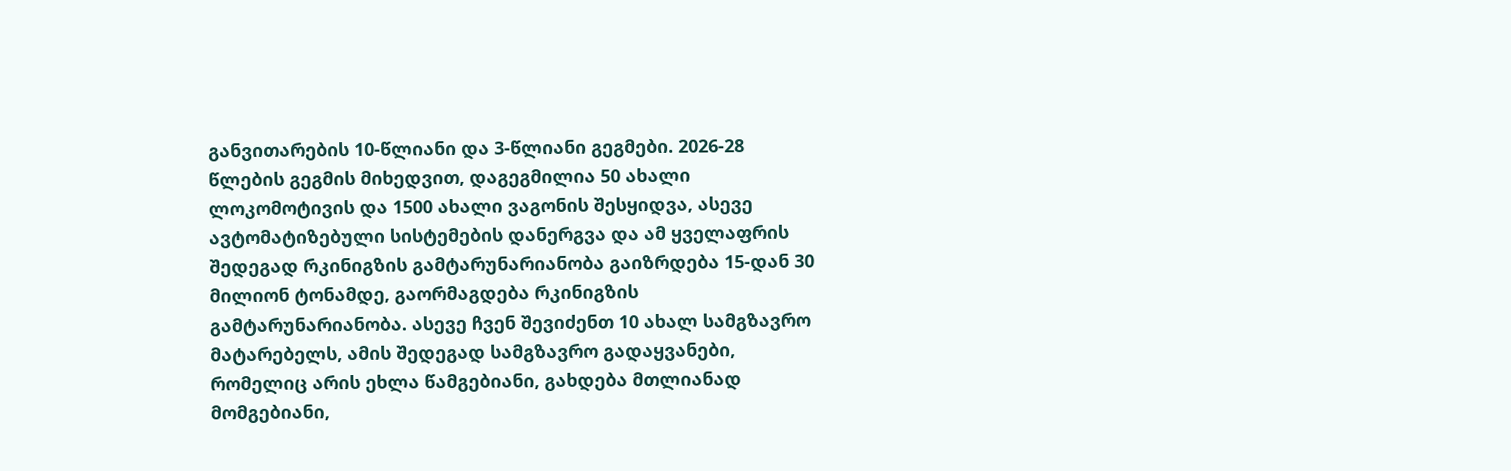განვითარების 10-წლიანი და 3-წლიანი გეგმები. 2026-28 წლების გეგმის მიხედვით, დაგეგმილია 50 ახალი ლოკომოტივის და 1500 ახალი ვაგონის შესყიდვა, ასევე ავტომატიზებული სისტემების დანერგვა და ამ ყველაფრის შედეგად რკინიგზის გამტარუნარიანობა გაიზრდება 15-დან 30 მილიონ ტონამდე, გაორმაგდება რკინიგზის გამტარუნარიანობა. ასევე ჩვენ შევიძენთ 10 ახალ სამგზავრო მატარებელს, ამის შედეგად სამგზავრო გადაყვანები, რომელიც არის ეხლა წამგებიანი, გახდება მთლიანად მომგებიანი,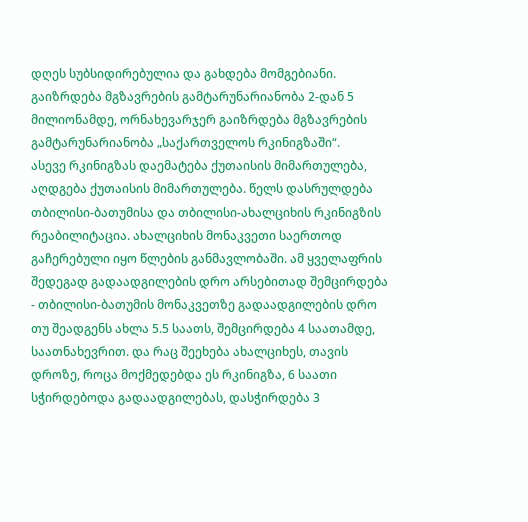დღეს სუბსიდირებულია და გახდება მომგებიანი. გაიზრდება მგზავრების გამტარუნარიანობა 2-დან 5 მილიონამდე, ორნახევარჯერ გაიზრდება მგზავრების გამტარუნარიანობა „საქართველოს რკინიგზაში“.
ასევე რკინიგზას დაემატება ქუთაისის მიმართულება, აღდგება ქუთაისის მიმართულება. წელს დასრულდება თბილისი-ბათუმისა და თბილისი-ახალციხის რკინიგზის რეაბილიტაცია. ახალციხის მონაკვეთი საერთოდ გაჩერებული იყო წლების განმავლობაში. ამ ყველაფრის შედეგად გადაადგილების დრო არსებითად შემცირდება - თბილისი-ბათუმის მონაკვეთზე გადაადგილების დრო თუ შეადგენს ახლა 5.5 საათს, შემცირდება 4 საათამდე, საათნახევრით. და რაც შეეხება ახალციხეს, თავის დროზე, როცა მოქმედებდა ეს რკინიგზა, 6 საათი სჭირდებოდა გადაადგილებას, დასჭირდება 3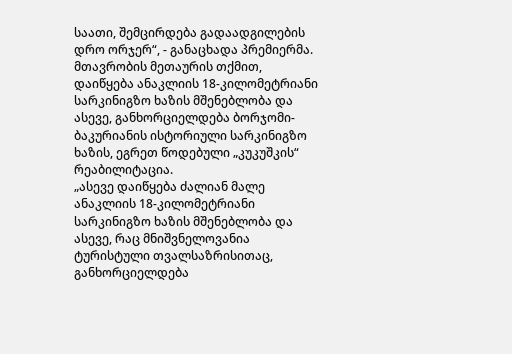საათი, შემცირდება გადაადგილების დრო ორჯერ“, - განაცხადა პრემიერმა.
მთავრობის მეთაურის თქმით, დაიწყება ანაკლიის 18-კილომეტრიანი სარკინიგზო ხაზის მშენებლობა და ასევე, განხორციელდება ბორჯომი-ბაკურიანის ისტორიული სარკინიგზო ხაზის, ეგრეთ წოდებული „კუკუშკის“ რეაბილიტაცია.
„ასევე დაიწყება ძალიან მალე ანაკლიის 18-კილომეტრიანი სარკინიგზო ხაზის მშენებლობა და ასევე, რაც მნიშვნელოვანია ტურისტული თვალსაზრისითაც, განხორციელდება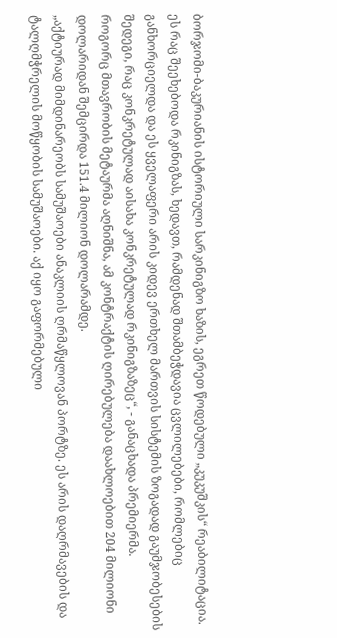ბორჯომი-ბაკურიანის ისტორიული სარკინიგზო ხაზის, ეგრეთ წოდებული „კუკუშკის“ რეაბილიტაცია. ეს რაც შეეხებოდა რკინიგზას, ხედავთ, რამდენად შთამბეჭდავია ცვლილებები, რომლებიც განხორციელდა და ეს ყველაფერი არის კიდევ ერთხელ მართვის სისტემის ზოგადად გაუმჯობესების შედეგი, რაც კონკრეტულად აისახა კონკრეტულად რკინიგზაზეც“, - განაცხადა პრემიერმა.
როგორც მთავრობის მეტაურმა აღნიშნა, ამ კონტრაქტის ღირებულება დაახლოებით 204 მილიონი დოლარიდან შემცირდა 151.4 მილიონ დოლარამდე.
„აქტიურად მიმდინარეობს სამუშაოები ანაკლიის ღრმაწყლოვან პორტზე. ეს არის დაღრმავების და ტალღმჭრელის მოწყობის სამუშაოები. აქ იყო გაფორმებული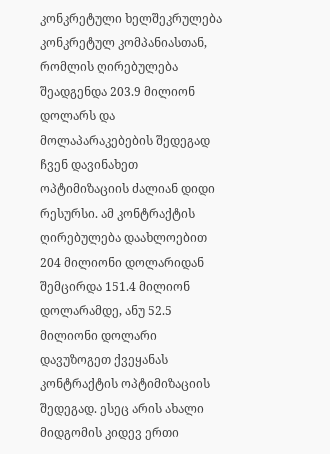კონკრეტული ხელშეკრულება კონკრეტულ კომპანიასთან, რომლის ღირებულება შეადგენდა 203.9 მილიონ დოლარს და მოლაპარაკებების შედეგად ჩვენ დავინახეთ ოპტიმიზაციის ძალიან დიდი რესურსი. ამ კონტრაქტის ღირებულება დაახლოებით 204 მილიონი დოლარიდან შემცირდა 151.4 მილიონ დოლარამდე, ანუ 52.5 მილიონი დოლარი დავუზოგეთ ქვეყანას კონტრაქტის ოპტიმიზაციის შედეგად. ესეც არის ახალი მიდგომის კიდევ ერთი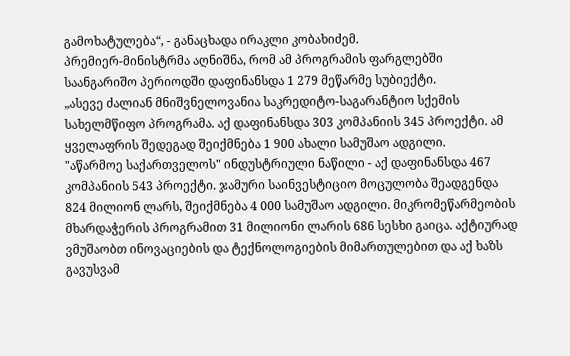გამოხატულება“, - განაცხადა ირაკლი კობახიძემ.
პრემიერ-მინისტრმა აღნიშნა, რომ ამ პროგრამის ფარგლებში საანგარიშო პერიოდში დაფინანსდა 1 279 მეწარმე სუბიექტი.
„ასევე ძალიან მნიშვნელოვანია საკრედიტო-საგარანტიო სქემის სახელმწიფო პროგრამა. აქ დაფინანსდა 303 კომპანიის 345 პროექტი. ამ ყველაფრის შედეგად შეიქმნება 1 900 ახალი სამუშაო ადგილი.
"აწარმოე საქართველოს" ინდუსტრიული ნაწილი - აქ დაფინანსდა 467 კომპანიის 543 პროექტი. ჯამური საინვესტიციო მოცულობა შეადგენდა 824 მილიონ ლარს, შეიქმნება 4 000 სამუშაო ადგილი. მიკრომეწარმეობის მხარდაჭერის პროგრამით 31 მილიონი ლარის 686 სესხი გაიცა. აქტიურად ვმუშაობთ ინოვაციების და ტექნოლოგიების მიმართულებით და აქ ხაზს გავუსვამ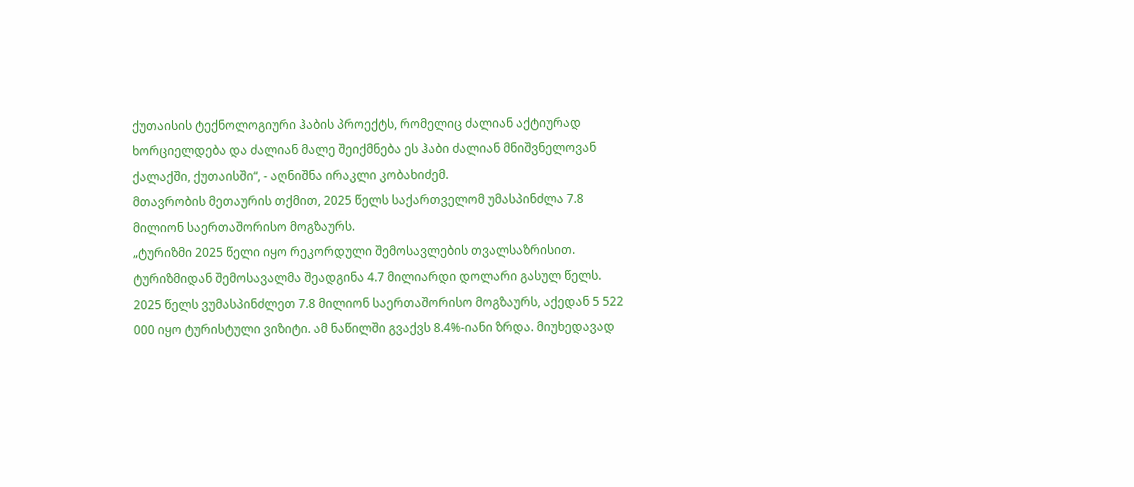ქუთაისის ტექნოლოგიური ჰაბის პროექტს, რომელიც ძალიან აქტიურად ხორციელდება და ძალიან მალე შეიქმნება ეს ჰაბი ძალიან მნიშვნელოვან ქალაქში, ქუთაისში“, - აღნიშნა ირაკლი კობახიძემ.
მთავრობის მეთაურის თქმით, 2025 წელს საქართველომ უმასპინძლა 7.8 მილიონ საერთაშორისო მოგზაურს.
„ტურიზმი 2025 წელი იყო რეკორდული შემოსავლების თვალსაზრისით. ტურიზმიდან შემოსავალმა შეადგინა 4.7 მილიარდი დოლარი გასულ წელს. 2025 წელს ვუმასპინძლეთ 7.8 მილიონ საერთაშორისო მოგზაურს, აქედან 5 522 000 იყო ტურისტული ვიზიტი. ამ ნაწილში გვაქვს 8.4%-იანი ზრდა. მიუხედავად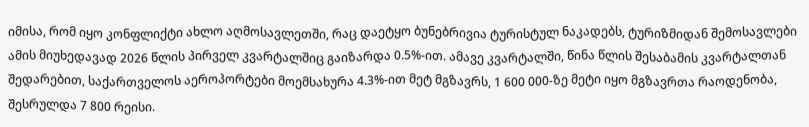იმისა, რომ იყო კონფლიქტი ახლო აღმოსავლეთში, რაც დაეტყო ბუნებრივია ტურისტულ ნაკადებს, ტურიზმიდან შემოსავლები ამის მიუხედავად 2026 წლის პირველ კვარტალშიც გაიზარდა 0.5%-ით. ამავე კვარტალში, წინა წლის შესაბამის კვარტალთან შედარებით, საქართველოს აეროპორტები მოემსახურა 4.3%-ით მეტ მგზავრს, 1 600 000-ზე მეტი იყო მგზავრთა რაოდენობა, შესრულდა 7 800 რეისი.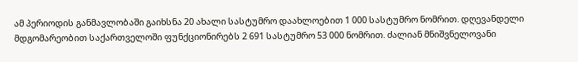ამ პერიოდის განმავლობაში გაიხსნა 20 ახალი სასტუმრო დაახლოებით 1 000 სასტუმრო ნომრით. დღევანდელი მდგომარეობით საქართველოში ფუნქციონირებს 2 691 სასტუმრო 53 000 ნომრით. ძალიან მნიშვნელოვანი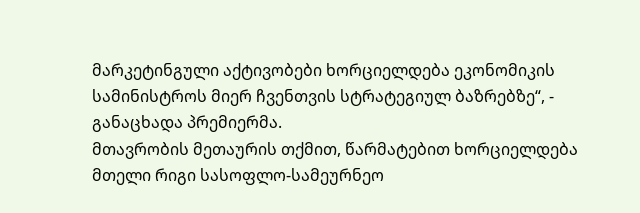მარკეტინგული აქტივობები ხორციელდება ეკონომიკის სამინისტროს მიერ ჩვენთვის სტრატეგიულ ბაზრებზე“, - განაცხადა პრემიერმა.
მთავრობის მეთაურის თქმით, წარმატებით ხორციელდება მთელი რიგი სასოფლო-სამეურნეო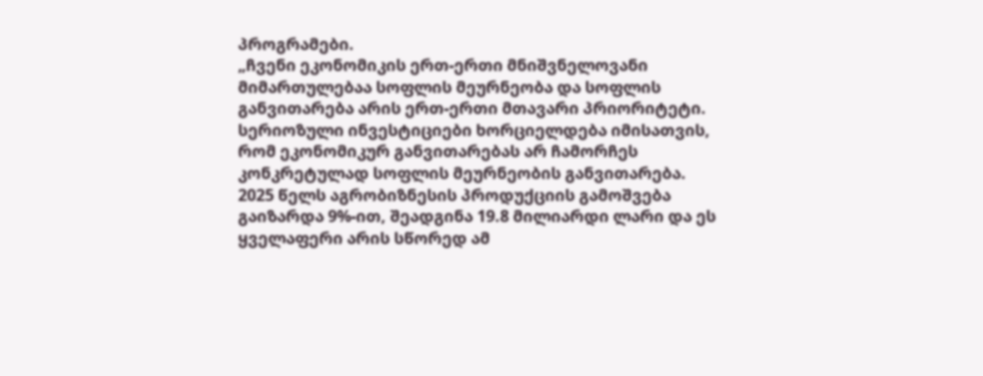პროგრამები.
„ჩვენი ეკონომიკის ერთ-ერთი მნიშვნელოვანი მიმართულებაა სოფლის მეურნეობა და სოფლის განვითარება არის ერთ-ერთი მთავარი პრიორიტეტი. სერიოზული ინვესტიციები ხორციელდება იმისათვის, რომ ეკონომიკურ განვითარებას არ ჩამორჩეს კონკრეტულად სოფლის მეურნეობის განვითარება. 2025 წელს აგრობიზნესის პროდუქციის გამოშვება გაიზარდა 9%-ით, შეადგინა 19.8 მილიარდი ლარი და ეს ყველაფერი არის სწორედ ამ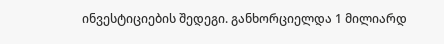ინვესტიციების შედეგი. განხორციელდა 1 მილიარდ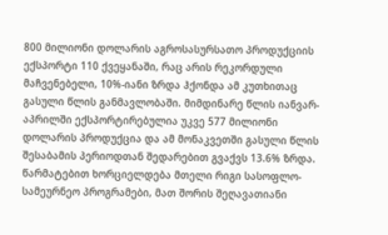800 მილიონი დოლარის აგროსასურსათო პროდუქციის ექსპორტი 110 ქვეყანაში, რაც არის რეკორდული მაჩვენებელი, 10%-იანი ზრდა ჰქონდა ამ კუთხითაც გასული წლის განმავლობაში. მიმდინარე წლის იანვარ-აპრილში ექსპორტირებულია უკვე 577 მილიონი დოლარის პროდუქცია და ამ მონაკვეთში გასული წლის შესაბამის პერიოდთან შედარებით გვაქვს 13.6% ზრდა.
წარმატებით ხორციელდება მთელი რიგი სასოფლო-სამეურნეო პროგრამები, მათ შორის შეღავათიანი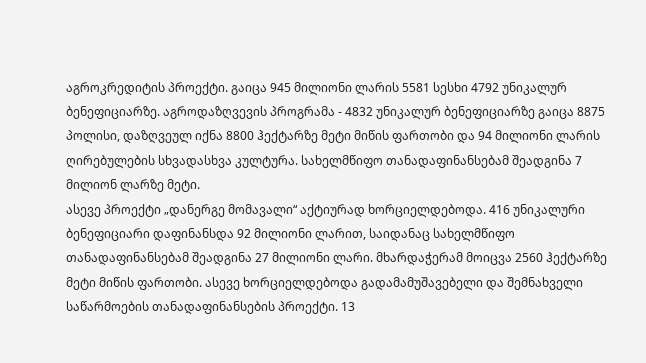აგროკრედიტის პროექტი. გაიცა 945 მილიონი ლარის 5581 სესხი 4792 უნიკალურ ბენეფიციარზე. აგროდაზღვევის პროგრამა - 4832 უნიკალურ ბენეფიციარზე გაიცა 8875 პოლისი, დაზღვეულ იქნა 8800 ჰექტარზე მეტი მიწის ფართობი და 94 მილიონი ლარის ღირებულების სხვადასხვა კულტურა. სახელმწიფო თანადაფინანსებამ შეადგინა 7 მილიონ ლარზე მეტი.
ასევე პროექტი „დანერგე მომავალი“ აქტიურად ხორციელდებოდა. 416 უნიკალური ბენეფიციარი დაფინანსდა 92 მილიონი ლარით, საიდანაც სახელმწიფო თანადაფინანსებამ შეადგინა 27 მილიონი ლარი. მხარდაჭერამ მოიცვა 2560 ჰექტარზე მეტი მიწის ფართობი. ასევე ხორციელდებოდა გადამამუშავებელი და შემნახველი საწარმოების თანადაფინანსების პროექტი. 13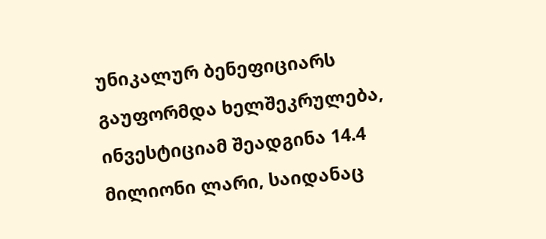უნიკალურ ბენეფიციარს გაუფორმდა ხელშეკრულება, ინვესტიციამ შეადგინა 14.4 მილიონი ლარი, საიდანაც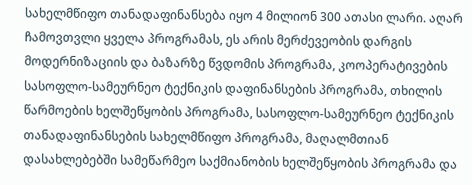სახელმწიფო თანადაფინანსება იყო 4 მილიონ 300 ათასი ლარი. აღარ ჩამოვთვლი ყველა პროგრამას, ეს არის მერძევეობის დარგის მოდერნიზაციის და ბაზარზე წვდომის პროგრამა, კოოპერატივების სასოფლო-სამეურნეო ტექნიკის დაფინანსების პროგრამა, თხილის წარმოების ხელშეწყობის პროგრამა, სასოფლო-სამეურნეო ტექნიკის თანადაფინანსების სახელმწიფო პროგრამა, მაღალმთიან დასახლებებში სამეწარმეო საქმიანობის ხელშეწყობის პროგრამა და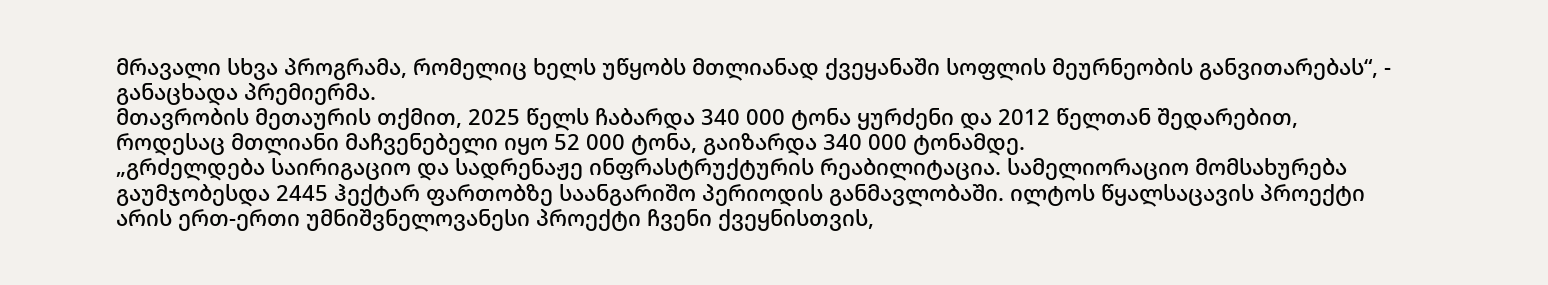მრავალი სხვა პროგრამა, რომელიც ხელს უწყობს მთლიანად ქვეყანაში სოფლის მეურნეობის განვითარებას“, - განაცხადა პრემიერმა.
მთავრობის მეთაურის თქმით, 2025 წელს ჩაბარდა 340 000 ტონა ყურძენი და 2012 წელთან შედარებით, როდესაც მთლიანი მაჩვენებელი იყო 52 000 ტონა, გაიზარდა 340 000 ტონამდე.
„გრძელდება საირიგაციო და სადრენაჟე ინფრასტრუქტურის რეაბილიტაცია. სამელიორაციო მომსახურება გაუმჯობესდა 2445 ჰექტარ ფართობზე საანგარიშო პერიოდის განმავლობაში. ილტოს წყალსაცავის პროექტი არის ერთ-ერთი უმნიშვნელოვანესი პროექტი ჩვენი ქვეყნისთვის,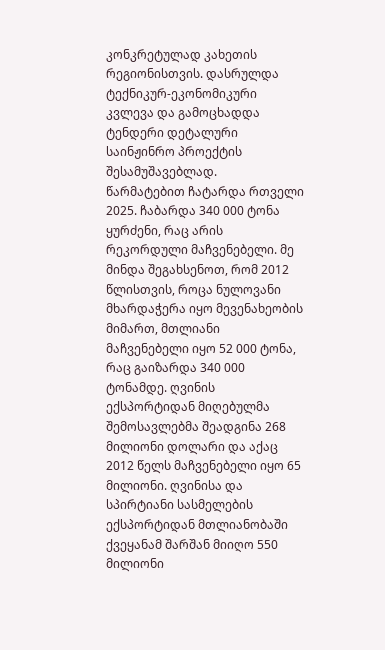კონკრეტულად კახეთის რეგიონისთვის. დასრულდა ტექნიკურ-ეკონომიკური კვლევა და გამოცხადდა ტენდერი დეტალური საინჟინრო პროექტის შესამუშავებლად.
წარმატებით ჩატარდა რთველი 2025. ჩაბარდა 340 000 ტონა ყურძენი, რაც არის რეკორდული მაჩვენებელი. მე მინდა შეგახსენოთ, რომ 2012 წლისთვის, როცა ნულოვანი მხარდაჭერა იყო მევენახეობის მიმართ, მთლიანი მაჩვენებელი იყო 52 000 ტონა, რაც გაიზარდა 340 000 ტონამდე. ღვინის ექსპორტიდან მიღებულმა შემოსავლებმა შეადგინა 268 მილიონი დოლარი და აქაც 2012 წელს მაჩვენებელი იყო 65 მილიონი. ღვინისა და სპირტიანი სასმელების ექსპორტიდან მთლიანობაში ქვეყანამ შარშან მიიღო 550 მილიონი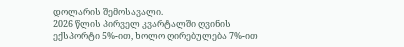დოლარის შემოსავალი.
2026 წლის პირველ კვარტალში ღვინის ექსპორტი 5%-ით, ხოლო ღირებულება 7%-ით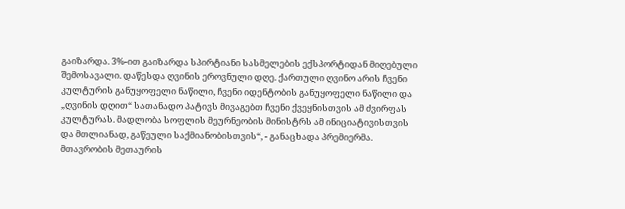გაიზარდა. 3%-ით გაიზარდა სპირტიანი სასმელების ექსპორტიდან მიღებული შემოსავალი. დაწესდა ღვინის ეროვნული დღე. ქართული ღვინო არის ჩვენი კულტურის განუყოფელი ნაწილი, ჩვენი იდენტობის განუყოფელი ნაწილი და „ღვინის დღით“ სათანადო პატივს მივაგებთ ჩვენი ქვეყნისთვის ამ ძვირფას კულტურას. მადლობა სოფლის მეურნეობის მინისტრს ამ ინიციატივისთვის და მთლიანად, გაწეული საქმიანობისთვის“, - განაცხადა პრემიერმა.
მთავრობის მეთაურის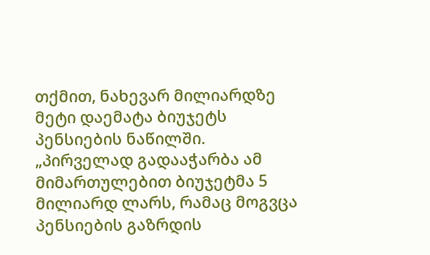თქმით, ნახევარ მილიარდზე მეტი დაემატა ბიუჯეტს პენსიების ნაწილში.
„პირველად გადააჭარბა ამ მიმართულებით ბიუჯეტმა 5 მილიარდ ლარს, რამაც მოგვცა პენსიების გაზრდის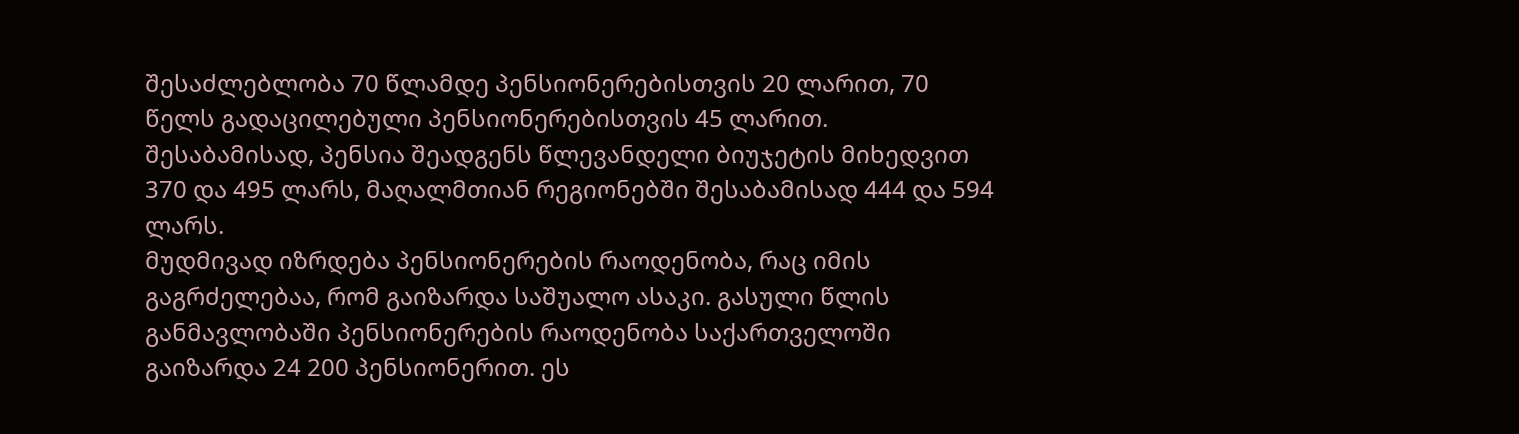შესაძლებლობა 70 წლამდე პენსიონერებისთვის 20 ლარით, 70 წელს გადაცილებული პენსიონერებისთვის 45 ლარით. შესაბამისად, პენსია შეადგენს წლევანდელი ბიუჯეტის მიხედვით 370 და 495 ლარს, მაღალმთიან რეგიონებში შესაბამისად 444 და 594 ლარს.
მუდმივად იზრდება პენსიონერების რაოდენობა, რაც იმის გაგრძელებაა, რომ გაიზარდა საშუალო ასაკი. გასული წლის განმავლობაში პენსიონერების რაოდენობა საქართველოში გაიზარდა 24 200 პენსიონერით. ეს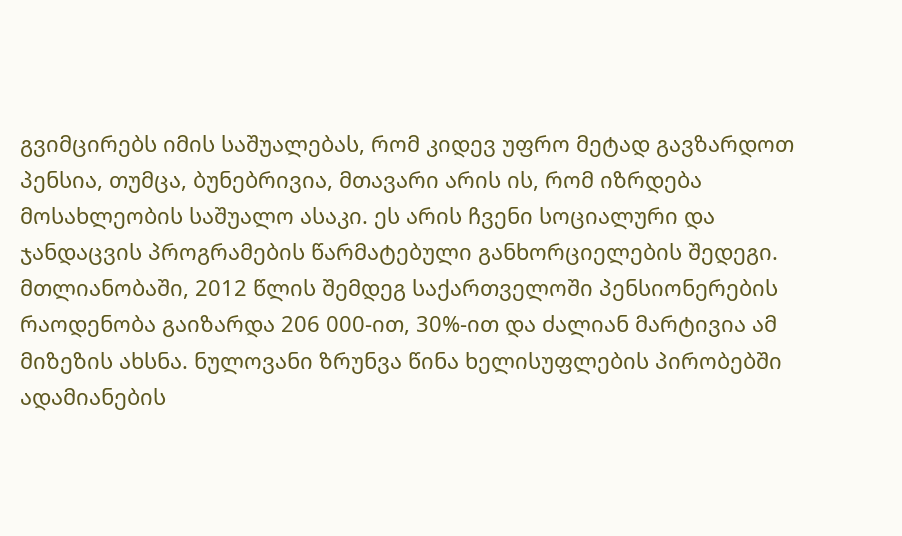გვიმცირებს იმის საშუალებას, რომ კიდევ უფრო მეტად გავზარდოთ პენსია, თუმცა, ბუნებრივია, მთავარი არის ის, რომ იზრდება მოსახლეობის საშუალო ასაკი. ეს არის ჩვენი სოციალური და ჯანდაცვის პროგრამების წარმატებული განხორციელების შედეგი.
მთლიანობაში, 2012 წლის შემდეგ საქართველოში პენსიონერების რაოდენობა გაიზარდა 206 000-ით, 30%-ით და ძალიან მარტივია ამ მიზეზის ახსნა. ნულოვანი ზრუნვა წინა ხელისუფლების პირობებში ადამიანების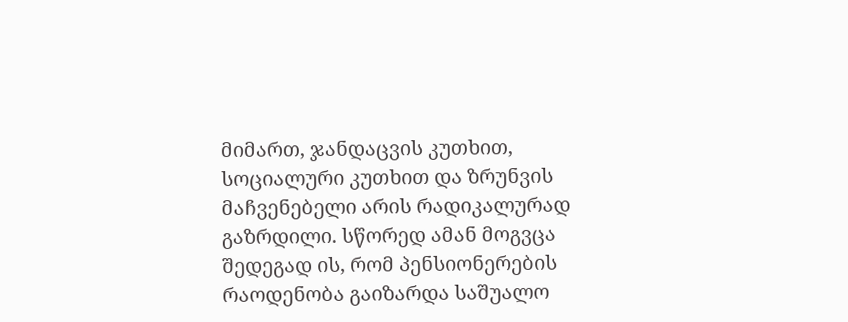მიმართ, ჯანდაცვის კუთხით, სოციალური კუთხით და ზრუნვის მაჩვენებელი არის რადიკალურად გაზრდილი. სწორედ ამან მოგვცა შედეგად ის, რომ პენსიონერების რაოდენობა გაიზარდა საშუალო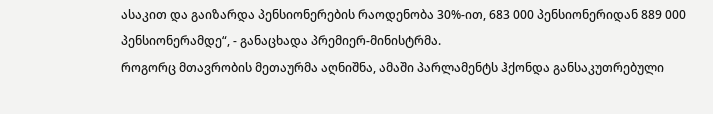ასაკით და გაიზარდა პენსიონერების რაოდენობა 30%-ით, 683 000 პენსიონერიდან 889 000 პენსიონერამდე“, - განაცხადა პრემიერ-მინისტრმა.
როგორც მთავრობის მეთაურმა აღნიშნა, ამაში პარლამენტს ჰქონდა განსაკუთრებული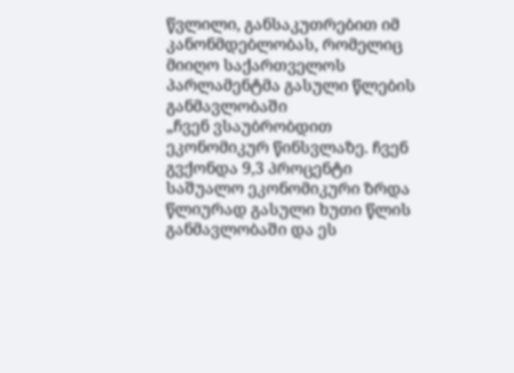წვლილი, განსაკუთრებით იმ კანონმდებლობას, რომელიც მიიღო საქართველოს პარლამენტმა გასული წლების განმავლობაში
„ჩვენ ვსაუბრობდით ეკონომიკურ წინსვლაზე. ჩვენ გვქონდა 9,3 პროცენტი საშუალო ეკონომიკური ზრდა წლიურად გასული ხუთი წლის განმავლობაში და ეს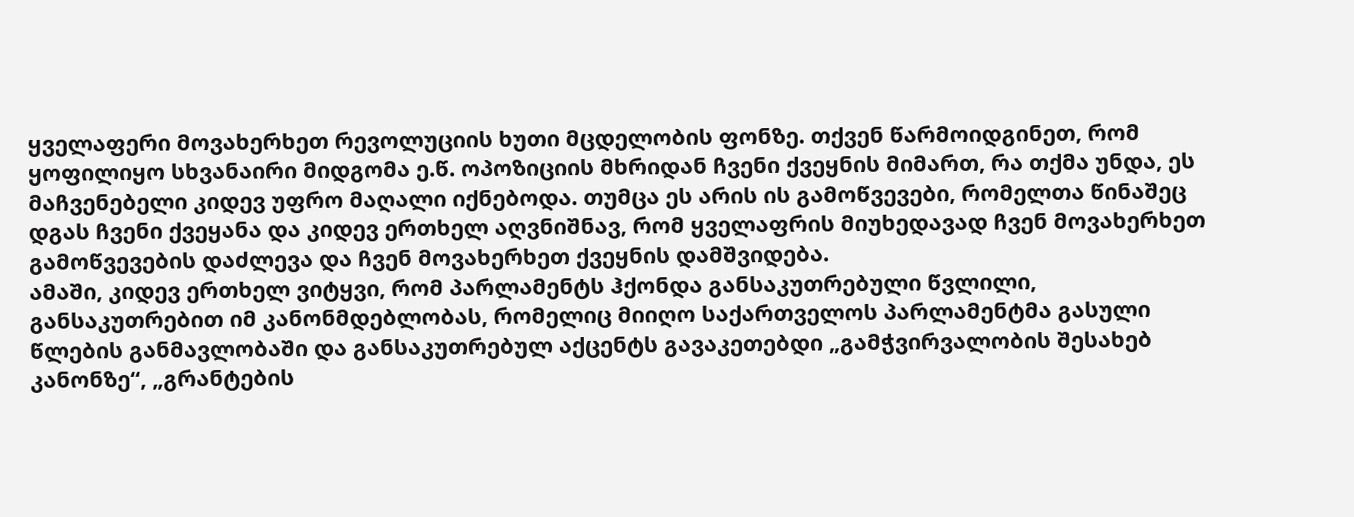ყველაფერი მოვახერხეთ რევოლუციის ხუთი მცდელობის ფონზე. თქვენ წარმოიდგინეთ, რომ ყოფილიყო სხვანაირი მიდგომა ე.წ. ოპოზიციის მხრიდან ჩვენი ქვეყნის მიმართ, რა თქმა უნდა, ეს მაჩვენებელი კიდევ უფრო მაღალი იქნებოდა. თუმცა ეს არის ის გამოწვევები, რომელთა წინაშეც დგას ჩვენი ქვეყანა და კიდევ ერთხელ აღვნიშნავ, რომ ყველაფრის მიუხედავად ჩვენ მოვახერხეთ გამოწვევების დაძლევა და ჩვენ მოვახერხეთ ქვეყნის დამშვიდება.
ამაში, კიდევ ერთხელ ვიტყვი, რომ პარლამენტს ჰქონდა განსაკუთრებული წვლილი, განსაკუთრებით იმ კანონმდებლობას, რომელიც მიიღო საქართველოს პარლამენტმა გასული წლების განმავლობაში და განსაკუთრებულ აქცენტს გავაკეთებდი „გამჭვირვალობის შესახებ კანონზე“, „გრანტების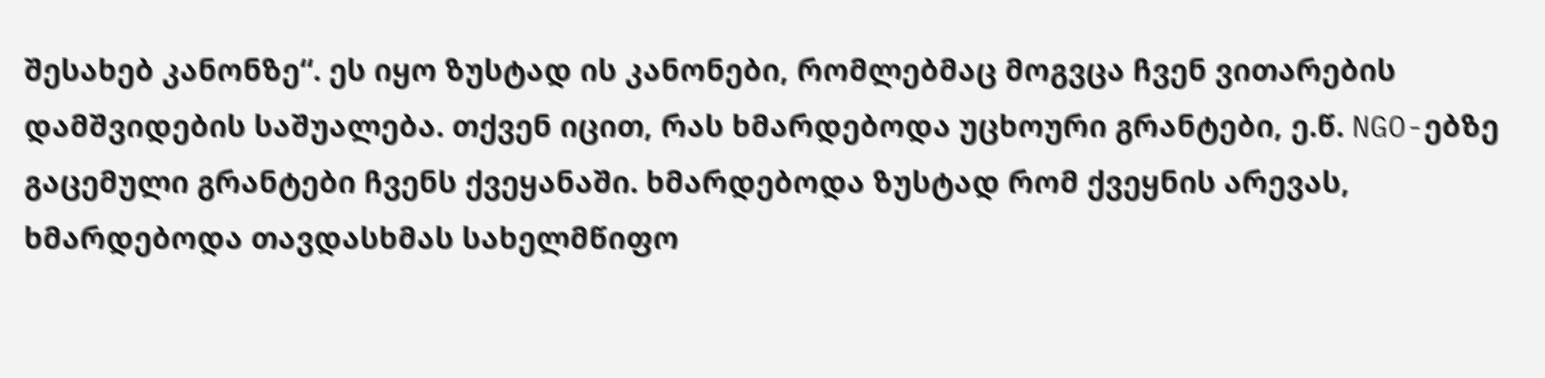შესახებ კანონზე“. ეს იყო ზუსტად ის კანონები, რომლებმაც მოგვცა ჩვენ ვითარების დამშვიდების საშუალება. თქვენ იცით, რას ხმარდებოდა უცხოური გრანტები, ე.წ. NGO-ებზე გაცემული გრანტები ჩვენს ქვეყანაში. ხმარდებოდა ზუსტად რომ ქვეყნის არევას, ხმარდებოდა თავდასხმას სახელმწიფო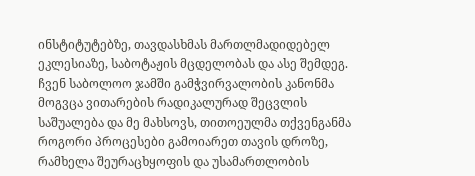ინსტიტუტებზე, თავდასხმას მართლმადიდებელ ეკლესიაზე, საბოტაჟის მცდელობას და ასე შემდეგ. ჩვენ საბოლოო ჯამში გამჭვირვალობის კანონმა მოგვცა ვითარების რადიკალურად შეცვლის საშუალება და მე მახსოვს, თითოეულმა თქვენგანმა როგორი პროცესები გამოიარეთ თავის დროზე, რამხელა შეურაცხყოფის და უსამართლობის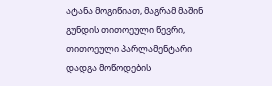ატანა მოგიწიათ, მაგრამ მაშინ გუნდის თითოეული წევრი, თითოეული პარლამენტარი დადგა მოწოდების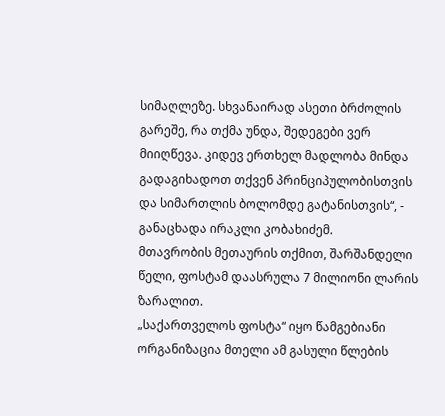სიმაღლეზე. სხვანაირად ასეთი ბრძოლის გარეშე, რა თქმა უნდა, შედეგები ვერ მიიღწევა. კიდევ ერთხელ მადლობა მინდა გადაგიხადოთ თქვენ პრინციპულობისთვის და სიმართლის ბოლომდე გატანისთვის“, - განაცხადა ირაკლი კობახიძემ.
მთავრობის მეთაურის თქმით, შარშანდელი წელი, ფოსტამ დაასრულა 7 მილიონი ლარის ზარალით.
„საქართველოს ფოსტა“ იყო წამგებიანი ორგანიზაცია მთელი ამ გასული წლების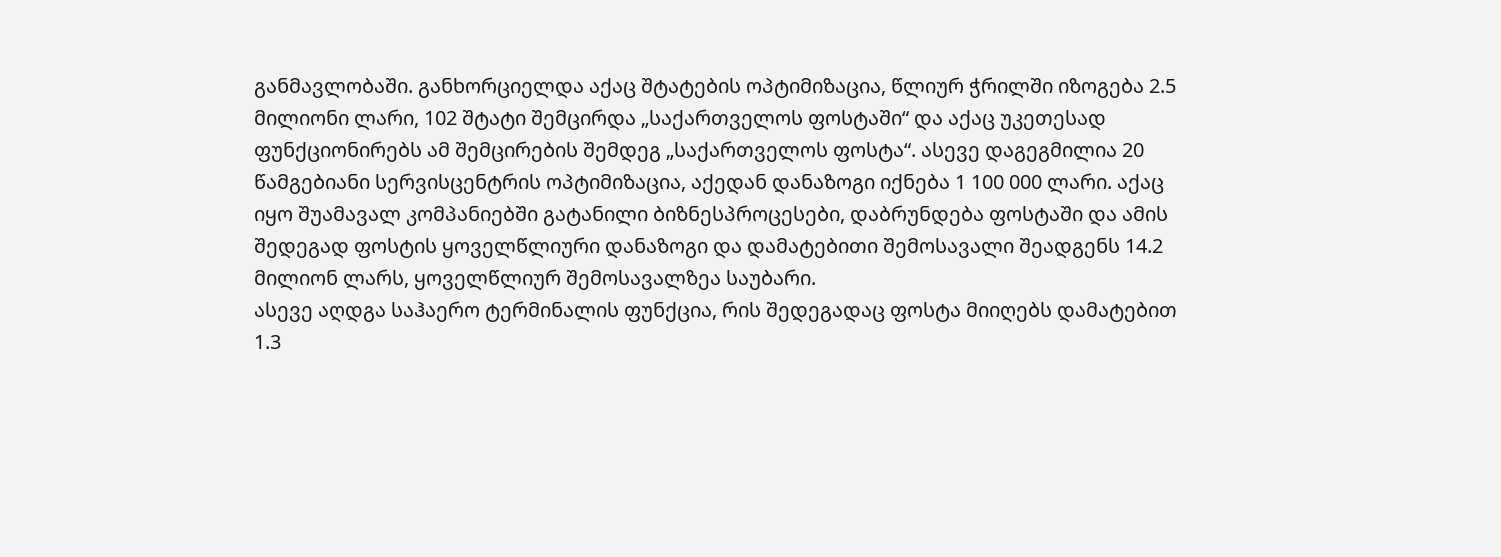განმავლობაში. განხორციელდა აქაც შტატების ოპტიმიზაცია, წლიურ ჭრილში იზოგება 2.5 მილიონი ლარი, 102 შტატი შემცირდა „საქართველოს ფოსტაში“ და აქაც უკეთესად ფუნქციონირებს ამ შემცირების შემდეგ „საქართველოს ფოსტა“. ასევე დაგეგმილია 20 წამგებიანი სერვისცენტრის ოპტიმიზაცია, აქედან დანაზოგი იქნება 1 100 000 ლარი. აქაც იყო შუამავალ კომპანიებში გატანილი ბიზნესპროცესები, დაბრუნდება ფოსტაში და ამის შედეგად ფოსტის ყოველწლიური დანაზოგი და დამატებითი შემოსავალი შეადგენს 14.2 მილიონ ლარს, ყოველწლიურ შემოსავალზეა საუბარი.
ასევე აღდგა საჰაერო ტერმინალის ფუნქცია, რის შედეგადაც ფოსტა მიიღებს დამატებით 1.3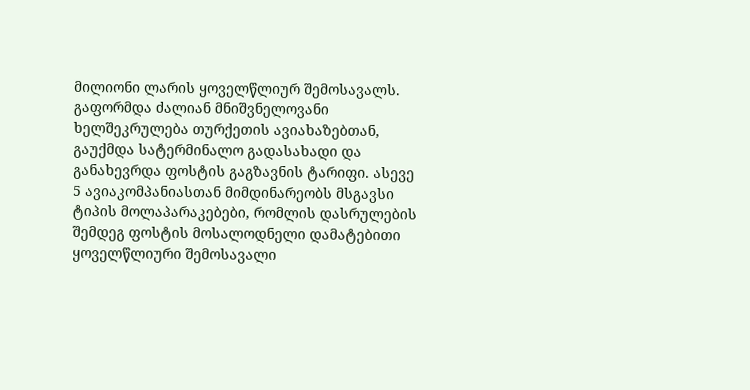მილიონი ლარის ყოველწლიურ შემოსავალს. გაფორმდა ძალიან მნიშვნელოვანი ხელშეკრულება თურქეთის ავიახაზებთან, გაუქმდა სატერმინალო გადასახადი და განახევრდა ფოსტის გაგზავნის ტარიფი. ასევე 5 ავიაკომპანიასთან მიმდინარეობს მსგავსი ტიპის მოლაპარაკებები, რომლის დასრულების შემდეგ ფოსტის მოსალოდნელი დამატებითი ყოველწლიური შემოსავალი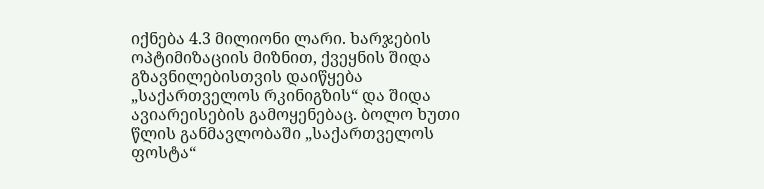იქნება 4.3 მილიონი ლარი. ხარჯების ოპტიმიზაციის მიზნით, ქვეყნის შიდა გზავნილებისთვის დაიწყება „საქართველოს რკინიგზის“ და შიდა ავიარეისების გამოყენებაც. ბოლო ხუთი წლის განმავლობაში „საქართველოს ფოსტა“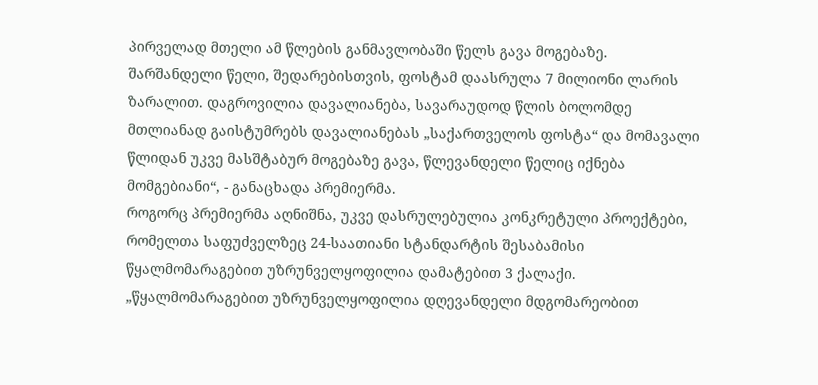პირველად მთელი ამ წლების განმავლობაში წელს გავა მოგებაზე. შარშანდელი წელი, შედარებისთვის, ფოსტამ დაასრულა 7 მილიონი ლარის ზარალით. დაგროვილია დავალიანება, სავარაუდოდ წლის ბოლომდე მთლიანად გაისტუმრებს დავალიანებას „საქართველოს ფოსტა“ და მომავალი წლიდან უკვე მასშტაბურ მოგებაზე გავა, წლევანდელი წელიც იქნება მომგებიანი“, - განაცხადა პრემიერმა.
როგორც პრემიერმა აღნიშნა, უკვე დასრულებულია კონკრეტული პროექტები, რომელთა საფუძველზეც 24-საათიანი სტანდარტის შესაბამისი წყალმომარაგებით უზრუნველყოფილია დამატებით 3 ქალაქი.
„წყალმომარაგებით უზრუნველყოფილია დღევანდელი მდგომარეობით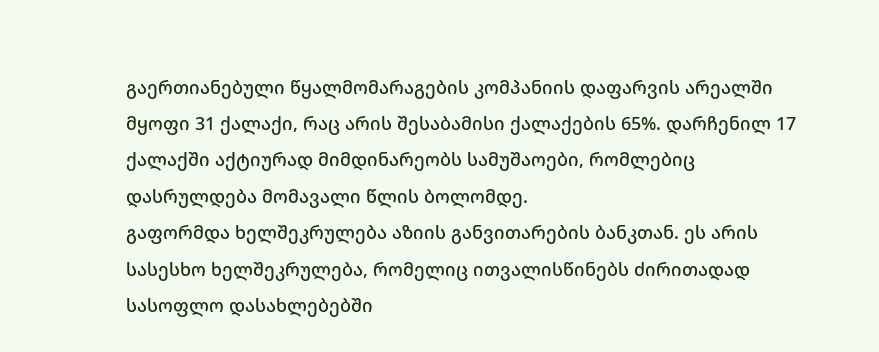გაერთიანებული წყალმომარაგების კომპანიის დაფარვის არეალში მყოფი 31 ქალაქი, რაც არის შესაბამისი ქალაქების 65%. დარჩენილ 17 ქალაქში აქტიურად მიმდინარეობს სამუშაოები, რომლებიც დასრულდება მომავალი წლის ბოლომდე.
გაფორმდა ხელშეკრულება აზიის განვითარების ბანკთან. ეს არის სასესხო ხელშეკრულება, რომელიც ითვალისწინებს ძირითადად სასოფლო დასახლებებში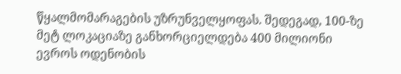წყალმომარაგების უზრუნველყოფას. შედეგად, 100-ზე მეტ ლოკაციაზე განხორციელდება 400 მილიონი ევროს ოდენობის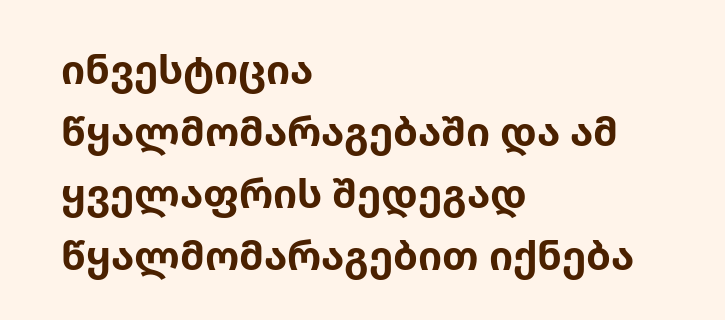ინვესტიცია წყალმომარაგებაში და ამ ყველაფრის შედეგად წყალმომარაგებით იქნება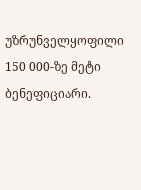უზრუნველყოფილი 150 000-ზე მეტი ბენეფიციარი.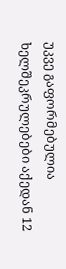უკვე გაფორმებულია ხელშეკრულებები აქედან 12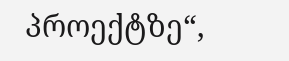პროექტზე“,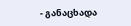- განაცხადა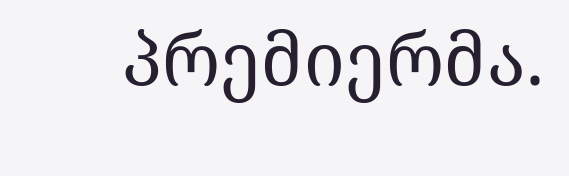პრემიერმა.